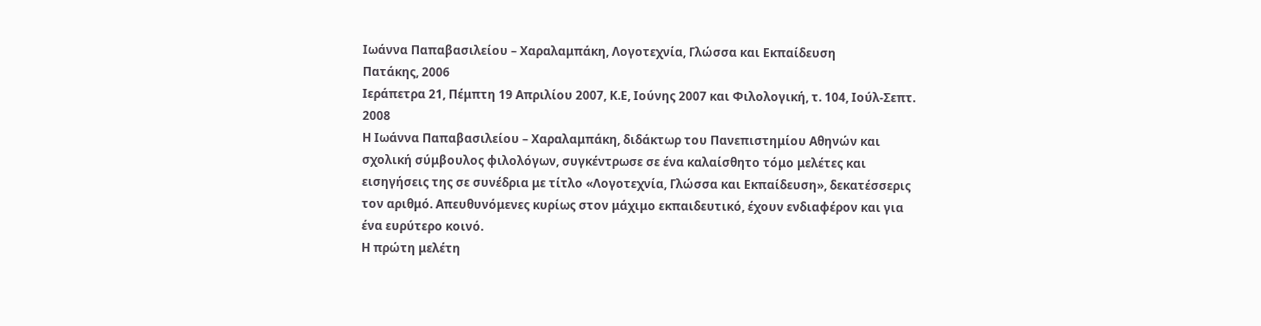Ιωάννα Παπαβασιλείου – Χαραλαμπάκη, Λογοτεχνία, Γλώσσα και Εκπαίδευση
Πατάκης, 2006
Ιεράπετρα 21, Πέμπτη 19 Απριλίου 2007, Κ.Ε, Ιούνης 2007 και Φιλολογική, τ. 104, Ιούλ-Σεπτ. 2008
Η Ιωάννα Παπαβασιλείου – Χαραλαμπάκη, διδάκτωρ του Πανεπιστημίου Αθηνών και σχολική σύμβουλος φιλολόγων, συγκέντρωσε σε ένα καλαίσθητο τόμο μελέτες και εισηγήσεις της σε συνέδρια με τίτλο «Λογοτεχνία, Γλώσσα και Εκπαίδευση», δεκατέσσερις τον αριθμό. Απευθυνόμενες κυρίως στον μάχιμο εκπαιδευτικό, έχουν ενδιαφέρον και για ένα ευρύτερο κοινό.
Η πρώτη μελέτη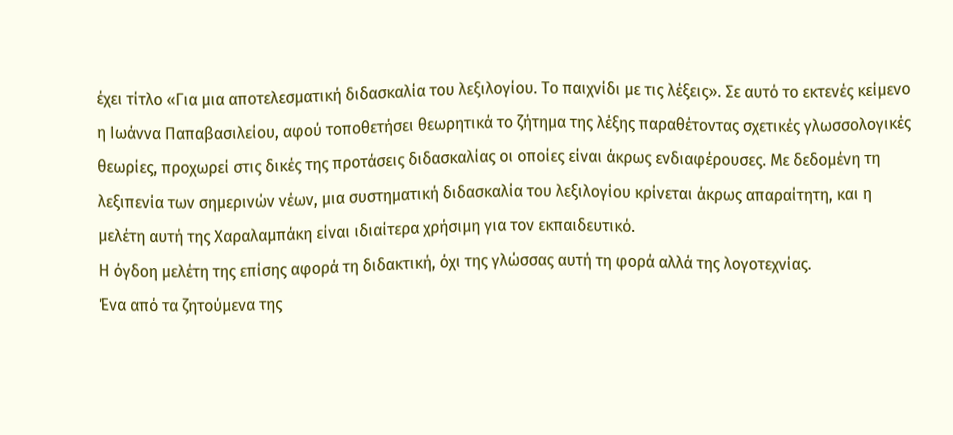έχει τίτλο «Για μια αποτελεσματική διδασκαλία του λεξιλογίου. Το παιχνίδι με τις λέξεις». Σε αυτό το εκτενές κείμενο η Ιωάννα Παπαβασιλείου, αφού τοποθετήσει θεωρητικά το ζήτημα της λέξης παραθέτοντας σχετικές γλωσσολογικές θεωρίες, προχωρεί στις δικές της προτάσεις διδασκαλίας οι οποίες είναι άκρως ενδιαφέρουσες. Με δεδομένη τη λεξιπενία των σημερινών νέων, μια συστηματική διδασκαλία του λεξιλογίου κρίνεται άκρως απαραίτητη, και η μελέτη αυτή της Χαραλαμπάκη είναι ιδιαίτερα χρήσιμη για τον εκπαιδευτικό.
Η όγδοη μελέτη της επίσης αφορά τη διδακτική, όχι της γλώσσας αυτή τη φορά αλλά της λογοτεχνίας.
Ένα από τα ζητούμενα της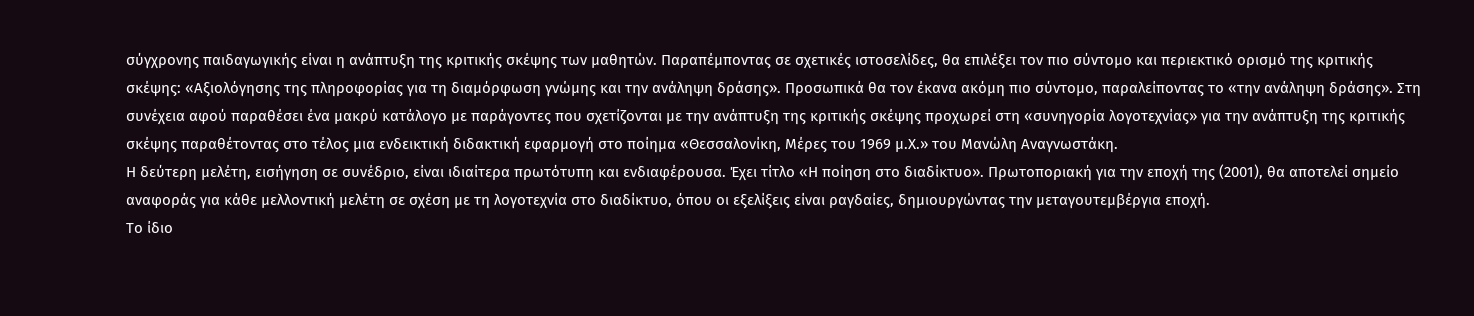σύγχρονης παιδαγωγικής είναι η ανάπτυξη της κριτικής σκέψης των μαθητών. Παραπέμποντας σε σχετικές ιστοσελίδες, θα επιλέξει τον πιο σύντομο και περιεκτικό ορισμό της κριτικής σκέψης: «Αξιολόγησης της πληροφορίας για τη διαμόρφωση γνώμης και την ανάληψη δράσης». Προσωπικά θα τον έκανα ακόμη πιο σύντομο, παραλείποντας το «την ανάληψη δράσης». Στη συνέχεια αφού παραθέσει ένα μακρύ κατάλογο με παράγοντες που σχετίζονται με την ανάπτυξη της κριτικής σκέψης προχωρεί στη «συνηγορία λογοτεχνίας» για την ανάπτυξη της κριτικής σκέψης παραθέτοντας στο τέλος μια ενδεικτική διδακτική εφαρμογή στο ποίημα «Θεσσαλονίκη, Μέρες του 1969 μ.Χ.» του Μανώλη Αναγνωστάκη.
Η δεύτερη μελέτη, εισήγηση σε συνέδριο, είναι ιδιαίτερα πρωτότυπη και ενδιαφέρουσα. Έχει τίτλο «Η ποίηση στο διαδίκτυο». Πρωτοποριακή για την εποχή της (2001), θα αποτελεί σημείο αναφοράς για κάθε μελλοντική μελέτη σε σχέση με τη λογοτεχνία στο διαδίκτυο, όπου οι εξελίξεις είναι ραγδαίες, δημιουργώντας την μεταγουτεμβέργια εποχή.
Το ίδιο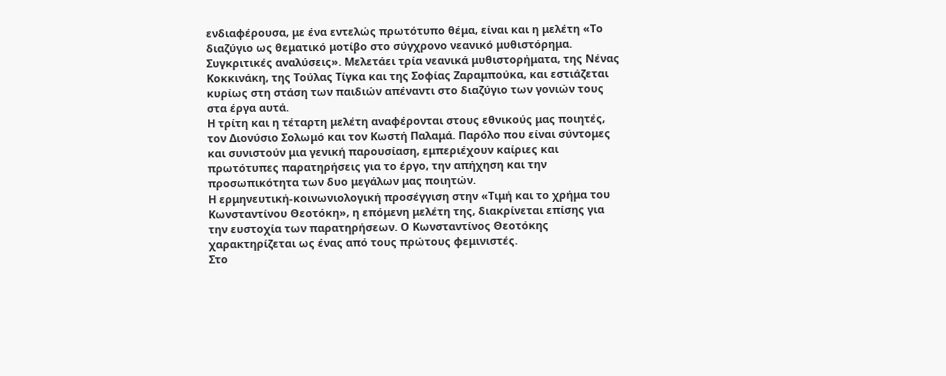ενδιαφέρουσα, με ένα εντελώς πρωτότυπο θέμα, είναι και η μελέτη «Το διαζύγιο ως θεματικό μοτίβο στο σύγχρονο νεανικό μυθιστόρημα. Συγκριτικές αναλύσεις». Μελετάει τρία νεανικά μυθιστορήματα, της Νένας Κοκκινάκη, της Τούλας Τίγκα και της Σοφίας Ζαραμπούκα, και εστιάζεται κυρίως στη στάση των παιδιών απέναντι στο διαζύγιο των γονιών τους στα έργα αυτά.
Η τρίτη και η τέταρτη μελέτη αναφέρονται στους εθνικούς μας ποιητές, τον Διονύσιο Σολωμό και τον Κωστή Παλαμά. Παρόλο που είναι σύντομες και συνιστούν μια γενική παρουσίαση, εμπεριέχουν καίριες και πρωτότυπες παρατηρήσεις για το έργο, την απήχηση και την προσωπικότητα των δυο μεγάλων μας ποιητών.
Η ερμηνευτική-κοινωνιολογική προσέγγιση στην «Τιμή και το χρήμα του Κωνσταντίνου Θεοτόκη», η επόμενη μελέτη της, διακρίνεται επίσης για την ευστοχία των παρατηρήσεων. Ο Κωνσταντίνος Θεοτόκης χαρακτηρίζεται ως ένας από τους πρώτους φεμινιστές.
Στο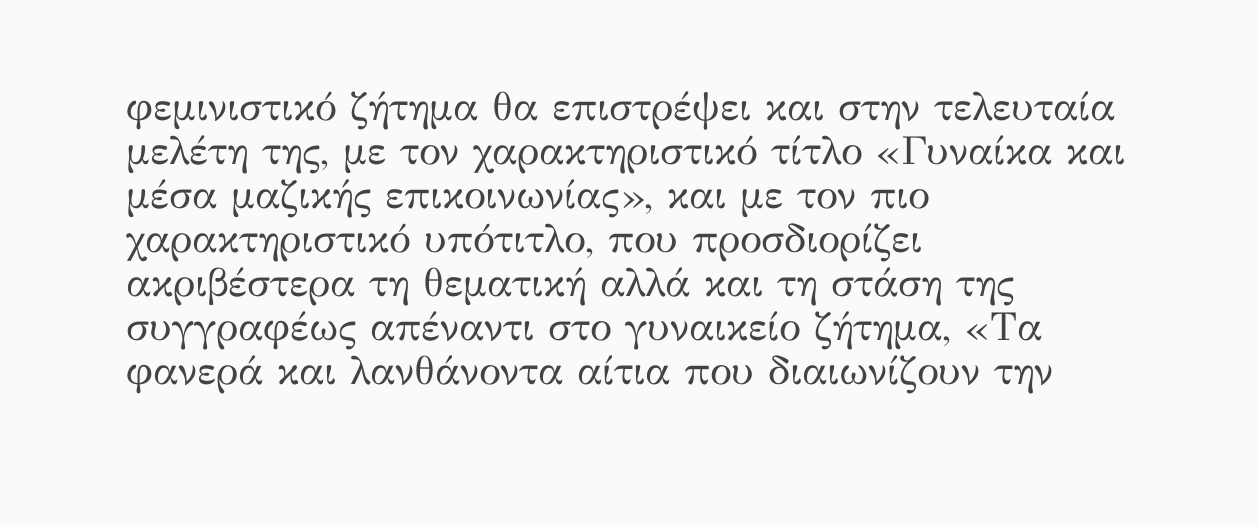φεμινιστικό ζήτημα θα επιστρέψει και στην τελευταία μελέτη της, με τον χαρακτηριστικό τίτλο «Γυναίκα και μέσα μαζικής επικοινωνίας», και με τον πιο χαρακτηριστικό υπότιτλο, που προσδιορίζει ακριβέστερα τη θεματική αλλά και τη στάση της συγγραφέως απέναντι στο γυναικείο ζήτημα, «Τα φανερά και λανθάνοντα αίτια που διαιωνίζουν την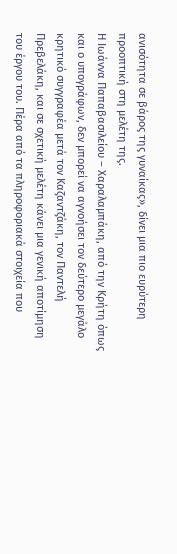ανισότητα σε βάρος της γυναίκας», δίνει μια πιο ευρύτερη προοπτική στη μελέτη της.
Η Ιωάννα Παπαβασιλείου – Χαραλαμπάκη, από την Κρήτη όπως και ο υπογράφων, δεν μπορεί να αγνοήσει τον δεύτερο μεγάλο κρητικό συγγραφέα μετά τον Καζαντζάκη, τον Παντελή Πρεβελάκη, και σε σχετική μελέτη κάνει μια γενική αποτίμηση του έργου του. Πέρα από τα πληροφοριακά στοιχεία που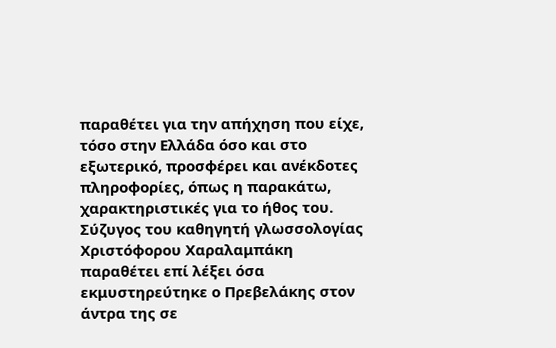παραθέτει για την απήχηση που είχε, τόσο στην Ελλάδα όσο και στο εξωτερικό, προσφέρει και ανέκδοτες πληροφορίες, όπως η παρακάτω, χαρακτηριστικές για το ήθος του. Σύζυγος του καθηγητή γλωσσολογίας Χριστόφορου Χαραλαμπάκη παραθέτει επί λέξει όσα εκμυστηρεύτηκε ο Πρεβελάκης στον άντρα της σε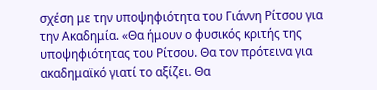σχέση με την υποψηφιότητα του Γιάννη Ρίτσου για την Ακαδημία. «Θα ήμουν ο φυσικός κριτής της υποψηφιότητας του Ρίτσου. Θα τον πρότεινα για ακαδημαϊκό γιατί το αξίζει. Θα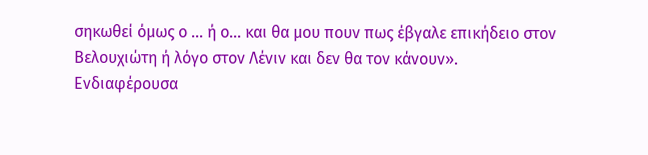σηκωθεί όμως ο … ή ο… και θα μου πουν πως έβγαλε επικήδειο στον Βελουχιώτη ή λόγο στον Λένιν και δεν θα τον κάνουν».
Ενδιαφέρουσα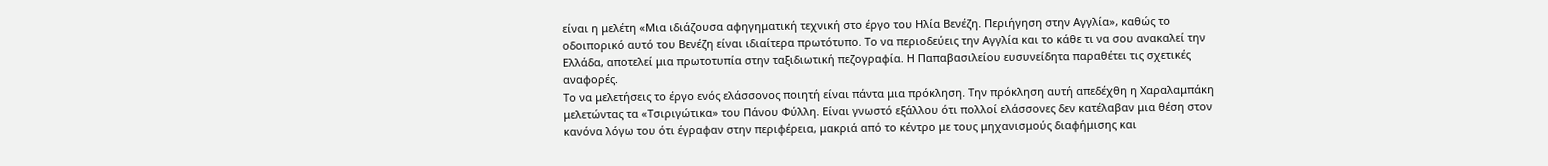είναι η μελέτη «Μια ιδιάζουσα αφηγηματική τεχνική στο έργο του Ηλία Βενέζη. Περιήγηση στην Αγγλία», καθώς το οδοιπορικό αυτό του Βενέζη είναι ιδιαίτερα πρωτότυπο. Το να περιοδεύεις την Αγγλία και το κάθε τι να σου ανακαλεί την Ελλάδα, αποτελεί μια πρωτοτυπία στην ταξιδιωτική πεζογραφία. Η Παπαβασιλείου ευσυνείδητα παραθέτει τις σχετικές αναφορές.
Το να μελετήσεις το έργο ενός ελάσσονος ποιητή είναι πάντα μια πρόκληση. Την πρόκληση αυτή απεδέχθη η Χαραλαμπάκη μελετώντας τα «Τσιριγώτικα» του Πάνου Φύλλη. Είναι γνωστό εξάλλου ότι πολλοί ελάσσονες δεν κατέλαβαν μια θέση στον κανόνα λόγω του ότι έγραφαν στην περιφέρεια, μακριά από το κέντρο με τους μηχανισμούς διαφήμισης και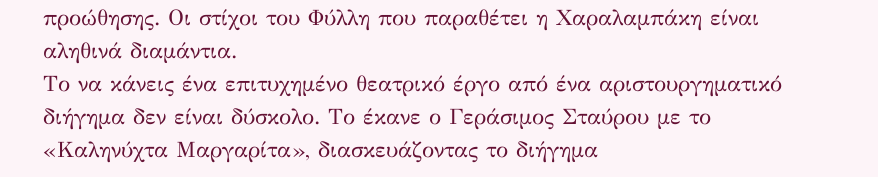προώθησης. Οι στίχοι του Φύλλη που παραθέτει η Χαραλαμπάκη είναι αληθινά διαμάντια.
Το να κάνεις ένα επιτυχημένο θεατρικό έργο από ένα αριστουργηματικό διήγημα δεν είναι δύσκολο. Το έκανε ο Γεράσιμος Σταύρου με το «Καληνύχτα Μαργαρίτα», διασκευάζοντας το διήγημα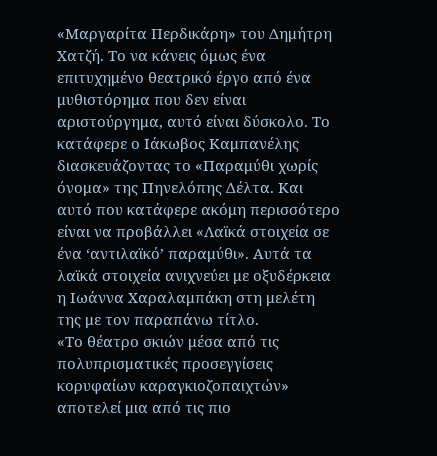«Μαργαρίτα Περδικάρη» του Δημήτρη Χατζή. Το να κάνεις όμως ένα επιτυχημένο θεατρικό έργο από ένα μυθιστόρημα που δεν είναι αριστούργημα, αυτό είναι δύσκολο. Το κατάφερε ο Ιάκωβος Καμπανέλης διασκευάζοντας το «Παραμύθι χωρίς όνομα» της Πηνελόπης Δέλτα. Και αυτό που κατάφερε ακόμη περισσότερο είναι να προβάλλει «Λαϊκά στοιχεία σε ένα ‘αντιλαϊκό’ παραμύθι». Αυτά τα λαϊκά στοιχεία ανιχνεύει με οξυδέρκεια η Ιωάννα Χαραλαμπάκη στη μελέτη της με τον παραπάνω τίτλο.
«Το θέατρο σκιών μέσα από τις πολυπρισματικές προσεγγίσεις κορυφαίων καραγκιοζοπαιχτών» αποτελεί μια από τις πιο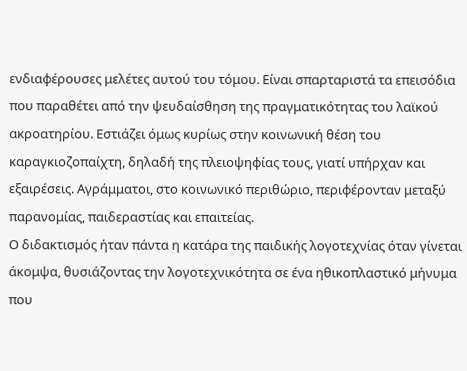ενδιαφέρουσες μελέτες αυτού του τόμου. Είναι σπαρταριστά τα επεισόδια που παραθέτει από την ψευδαίσθηση της πραγματικότητας του λαϊκού ακροατηρίου. Εστιάζει όμως κυρίως στην κοινωνική θέση του καραγκιοζοπαίχτη, δηλαδή της πλειοψηφίας τους, γιατί υπήρχαν και εξαιρέσεις. Αγράμματοι, στο κοινωνικό περιθώριο, περιφέρονταν μεταξύ παρανομίας, παιδεραστίας και επαιτείας.
Ο διδακτισμός ήταν πάντα η κατάρα της παιδικής λογοτεχνίας όταν γίνεται άκομψα, θυσιάζοντας την λογοτεχνικότητα σε ένα ηθικοπλαστικό μήνυμα που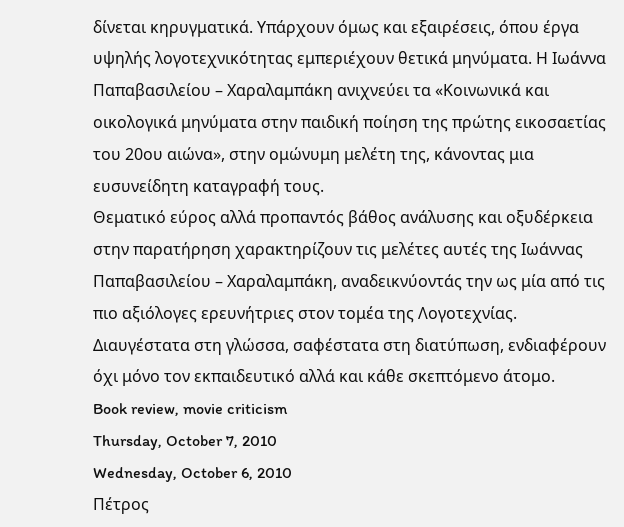δίνεται κηρυγματικά. Υπάρχουν όμως και εξαιρέσεις, όπου έργα υψηλής λογοτεχνικότητας εμπεριέχουν θετικά μηνύματα. Η Ιωάννα Παπαβασιλείου – Χαραλαμπάκη ανιχνεύει τα «Κοινωνικά και οικολογικά μηνύματα στην παιδική ποίηση της πρώτης εικοσαετίας του 20ου αιώνα», στην ομώνυμη μελέτη της, κάνοντας μια ευσυνείδητη καταγραφή τους.
Θεματικό εύρος αλλά προπαντός βάθος ανάλυσης και οξυδέρκεια στην παρατήρηση χαρακτηρίζουν τις μελέτες αυτές της Ιωάννας Παπαβασιλείου – Χαραλαμπάκη, αναδεικνύοντάς την ως μία από τις πιο αξιόλογες ερευνήτριες στον τομέα της Λογοτεχνίας. Διαυγέστατα στη γλώσσα, σαφέστατα στη διατύπωση, ενδιαφέρουν όχι μόνο τον εκπαιδευτικό αλλά και κάθε σκεπτόμενο άτομο.
Book review, movie criticism
Thursday, October 7, 2010
Wednesday, October 6, 2010
Πέτρος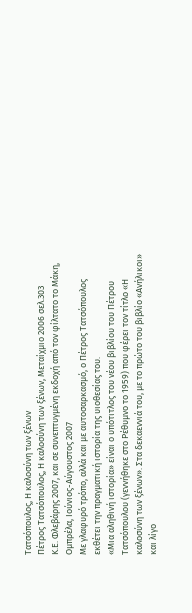Τατσόπουλος, Η καλοσύνη των ξένων
Πέτρος Τατσόπουλος, Η καλοσύνη των ξένων, Μεταίχμιο 2006 σελ.303
Κ.Ε. Φλεβάρης 2007, και σε συνεπτυγμένη εκδοχή από τον φίλτατο το Μάκη, Ομπρέλα, Ιούνιος-Αύγουστος 2007
Με γλαφυρό τρόπο, αλλά και με αυτοσαρκασμό, ο Πέτρος Τατσόπουλος εκθέτει την πραγματική ιστορία της υιοθεσίας του.
«Μια αληθινή ιστορία» είναι ο υπότιτλος του νέου βιβλίου του Πέτρου Τατσόπουλου (γεννήθηκε στο Ρέθυμνο το 1959) που φέρει τον τίτλο «Η καλοσύνη των ξένων». Στα δεκαεννιά του, με το πρώτο του βιβλίο «Ανήλικοι» και λίγο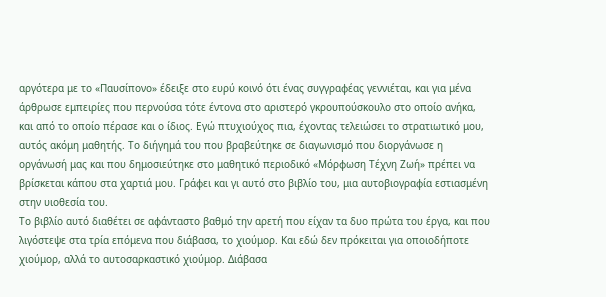αργότερα με το «Παυσίπονο» έδειξε στο ευρύ κοινό ότι ένας συγγραφέας γεννιέται, και για μένα άρθρωσε εμπειρίες που περνούσα τότε έντονα στο αριστερό γκρουπούσκουλο στο οποίο ανήκα, και από το οποίο πέρασε και ο ίδιος. Εγώ πτυχιούχος πια, έχοντας τελειώσει το στρατιωτικό μου, αυτός ακόμη μαθητής. Το διήγημά του που βραβεύτηκε σε διαγωνισμό που διοργάνωσε η οργάνωσή μας και που δημοσιεύτηκε στο μαθητικό περιοδικό «Μόρφωση Τέχνη Ζωή» πρέπει να βρίσκεται κάπου στα χαρτιά μου. Γράφει και γι αυτό στο βιβλίο του, μια αυτοβιογραφία εστιασμένη στην υιοθεσία του.
Το βιβλίο αυτό διαθέτει σε αφάνταστο βαθμό την αρετή που είχαν τα δυο πρώτα του έργα, και που λιγόστεψε στα τρία επόμενα που διάβασα, το χιούμορ. Και εδώ δεν πρόκειται για οποιοδήποτε χιούμορ, αλλά το αυτοσαρκαστικό χιούμορ. Διάβασα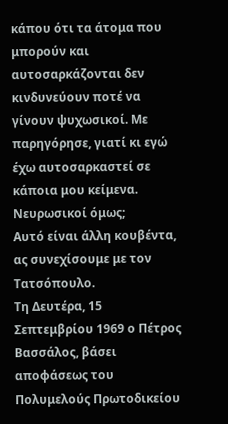κάπου ότι τα άτομα που μπορούν και αυτοσαρκάζονται δεν κινδυνεύουν ποτέ να γίνουν ψυχωσικοί. Με παρηγόρησε, γιατί κι εγώ έχω αυτοσαρκαστεί σε κάποια μου κείμενα. Νευρωσικοί όμως;
Αυτό είναι άλλη κουβέντα, ας συνεχίσουμε με τον Τατσόπουλο.
Τη Δευτέρα, 15 Σεπτεμβρίου 1969 ο Πέτρος Βασσάλος, βάσει αποφάσεως του Πολυμελούς Πρωτοδικείου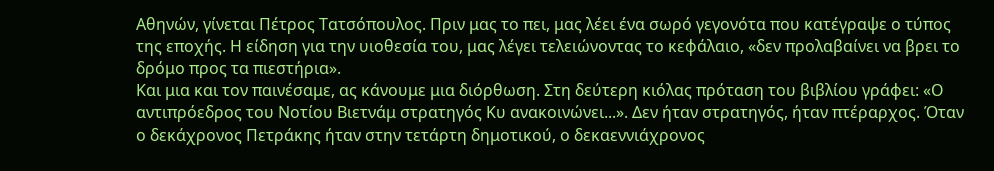Αθηνών, γίνεται Πέτρος Τατσόπουλος. Πριν μας το πει, μας λέει ένα σωρό γεγονότα που κατέγραψε ο τύπος της εποχής. Η είδηση για την υιοθεσία του, μας λέγει τελειώνοντας το κεφάλαιο, «δεν προλαβαίνει να βρει το δρόμο προς τα πιεστήρια».
Και μια και τον παινέσαμε, ας κάνουμε μια διόρθωση. Στη δεύτερη κιόλας πρόταση του βιβλίου γράφει: «Ο αντιπρόεδρος του Νοτίου Βιετνάμ στρατηγός Κυ ανακοινώνει...». Δεν ήταν στρατηγός, ήταν πτέραρχος. Όταν ο δεκάχρονος Πετράκης ήταν στην τετάρτη δημοτικού, ο δεκαεννιάχρονος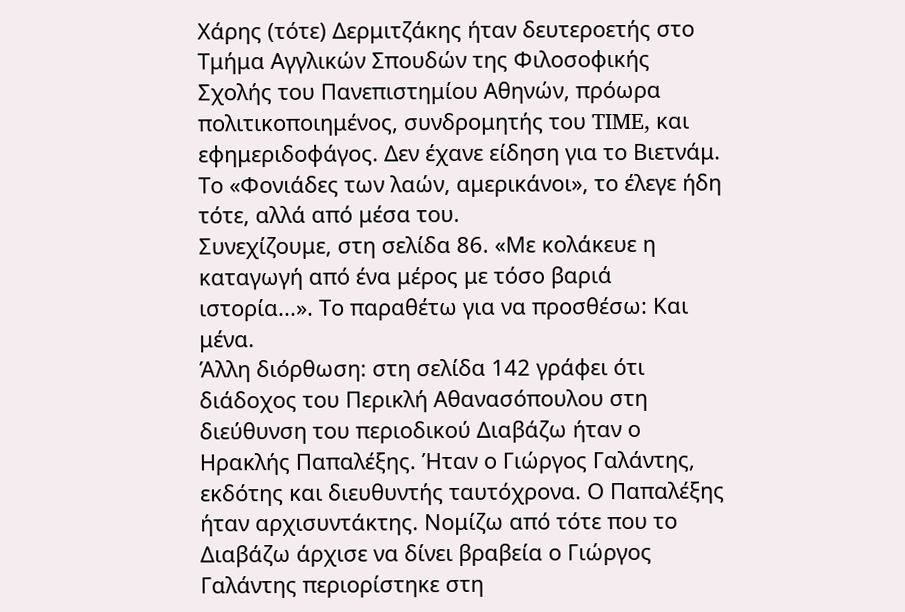Χάρης (τότε) Δερμιτζάκης ήταν δευτεροετής στο Τμήμα Αγγλικών Σπουδών της Φιλοσοφικής Σχολής του Πανεπιστημίου Αθηνών, πρόωρα πολιτικοποιημένος, συνδρομητής του TIME, και εφημεριδοφάγος. Δεν έχανε είδηση για το Βιετνάμ. Το «Φονιάδες των λαών, αμερικάνοι», το έλεγε ήδη τότε, αλλά από μέσα του.
Συνεχίζουμε, στη σελίδα 86. «Με κολάκευε η καταγωγή από ένα μέρος με τόσο βαριά ιστορία...». Το παραθέτω για να προσθέσω: Και μένα.
Άλλη διόρθωση: στη σελίδα 142 γράφει ότι διάδοχος του Περικλή Αθανασόπουλου στη διεύθυνση του περιοδικού Διαβάζω ήταν ο Ηρακλής Παπαλέξης. Ήταν ο Γιώργος Γαλάντης, εκδότης και διευθυντής ταυτόχρονα. Ο Παπαλέξης ήταν αρχισυντάκτης. Νομίζω από τότε που το Διαβάζω άρχισε να δίνει βραβεία ο Γιώργος Γαλάντης περιορίστηκε στη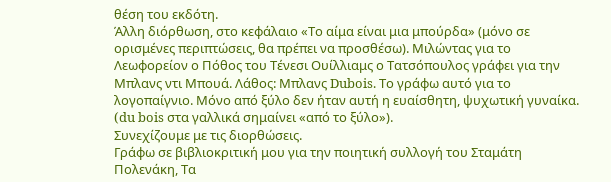θέση του εκδότη.
Άλλη διόρθωση, στο κεφάλαιο «Το αίμα είναι μια μπούρδα» (μόνο σε ορισμένες περιπτώσεις, θα πρέπει να προσθέσω). Μιλώντας για το Λεωφορείον ο Πόθος του Τένεσι Ουίλλιαμς ο Τατσόπουλος γράφει για την Μπλανς ντι Μπουά. Λάθος: Μπλανς Dubois. Το γράφω αυτό για το λογοπαίγνιο. Μόνο από ξύλο δεν ήταν αυτή η ευαίσθητη, ψυχωτική γυναίκα. (du bois στα γαλλικά σημαίνει «από το ξύλο»).
Συνεχίζουμε με τις διορθώσεις.
Γράφω σε βιβλιοκριτική μου για την ποιητική συλλογή του Σταμάτη Πολενάκη, Τα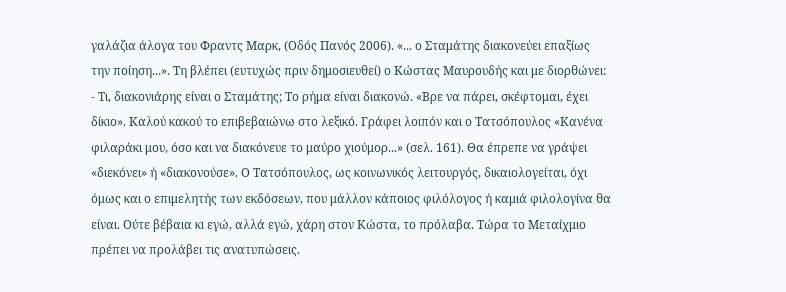γαλάζια άλογα του Φραντς Μαρκ, (Οδός Πανός 2006). «... ο Σταμάτης διακονεύει επαξίως την ποίηση...». Τη βλέπει (ευτυχώς πριν δημοσιευθεί) ο Κώστας Μαυρουδής και με διορθώνει: - Τι, διακονιάρης είναι ο Σταμάτης; Το ρήμα είναι διακονώ. «Βρε να πάρει, σκέφτομαι, έχει δίκιο». Καλού κακού το επιβεβαιώνω στο λεξικό. Γράφει λοιπόν και ο Τατσόπουλος «Κανένα φιλαράκι μου, όσο και να διακόνευε το μαύρο χιούμορ...» (σελ. 161). Θα έπρεπε να γράψει «διεκόνει» ή «διακονούσε». Ο Τατσόπουλος, ως κοινωνικός λειτουργός, δικαιολογείται, όχι όμως και ο επιμελητής των εκδόσεων, που μάλλον κάποιος φιλόλογος ή καμιά φιλολογίνα θα είναι. Ούτε βέβαια κι εγώ, αλλά εγώ, χάρη στον Κώστα, το πρόλαβα. Τώρα το Μεταίχμιο πρέπει να προλάβει τις ανατυπώσεις.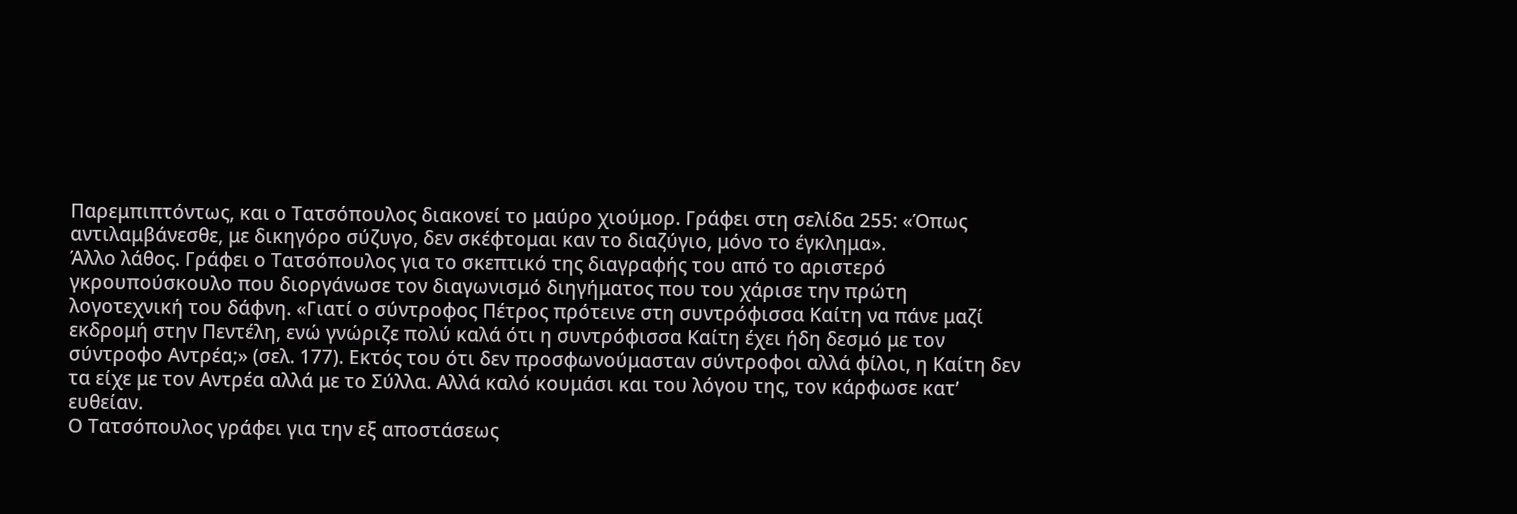Παρεμπιπτόντως, και ο Τατσόπουλος διακονεί το μαύρο χιούμορ. Γράφει στη σελίδα 255: «Όπως αντιλαμβάνεσθε, με δικηγόρο σύζυγο, δεν σκέφτομαι καν το διαζύγιο, μόνο το έγκλημα».
Άλλο λάθος. Γράφει ο Τατσόπουλος για το σκεπτικό της διαγραφής του από το αριστερό γκρουπούσκουλο που διοργάνωσε τον διαγωνισμό διηγήματος που του χάρισε την πρώτη λογοτεχνική του δάφνη. «Γιατί ο σύντροφος Πέτρος πρότεινε στη συντρόφισσα Καίτη να πάνε μαζί εκδρομή στην Πεντέλη, ενώ γνώριζε πολύ καλά ότι η συντρόφισσα Καίτη έχει ήδη δεσμό με τον σύντροφο Αντρέα;» (σελ. 177). Εκτός του ότι δεν προσφωνούμασταν σύντροφοι αλλά φίλοι, η Καίτη δεν τα είχε με τον Αντρέα αλλά με το Σύλλα. Αλλά καλό κουμάσι και του λόγου της, τον κάρφωσε κατ’ ευθείαν.
Ο Τατσόπουλος γράφει για την εξ αποστάσεως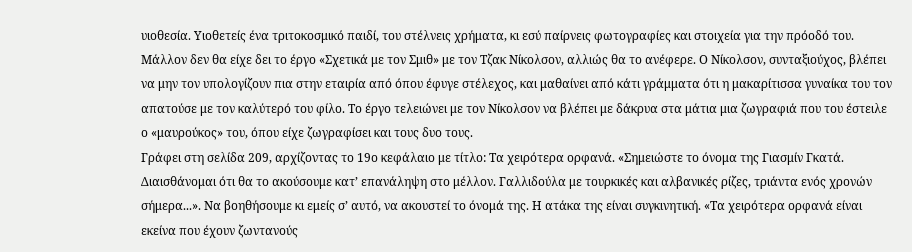υιοθεσία. Υιοθετείς ένα τριτοκοσμικό παιδί, του στέλνεις χρήματα, κι εσύ παίρνεις φωτογραφίες και στοιχεία για την πρόοδό του. Μάλλον δεν θα είχε δει το έργο «Σχετικά με τον Σμιθ» με τον Τζακ Νίκολσον, αλλιώς θα το ανέφερε. Ο Νίκολσον, συνταξιούχος, βλέπει να μην τον υπολογίζουν πια στην εταιρία από όπου έφυγε στέλεχος, και μαθαίνει από κάτι γράμματα ότι η μακαρίτισσα γυναίκα του τον απατούσε με τον καλύτερό του φίλο. Το έργο τελειώνει με τον Νίκολσον να βλέπει με δάκρυα στα μάτια μια ζωγραφιά που του έστειλε ο «μαυρούκος» του, όπου είχε ζωγραφίσει και τους δυο τους.
Γράφει στη σελίδα 209, αρχίζοντας το 19ο κεφάλαιο με τίτλο: Τα χειρότερα ορφανά. «Σημειώστε το όνομα της Γιασμίν Γκατά. Διαισθάνομαι ότι θα το ακούσουμε κατ’ επανάληψη στο μέλλον. Γαλλιδούλα με τουρκικές και αλβανικές ρίζες, τριάντα ενός χρονών σήμερα...». Να βοηθήσουμε κι εμείς σ’ αυτό, να ακουστεί το όνομά της. Η ατάκα της είναι συγκινητική. «Τα χειρότερα ορφανά είναι εκείνα που έχουν ζωντανούς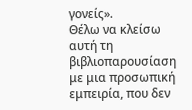γονείς».
Θέλω να κλείσω αυτή τη βιβλιοπαρουσίαση με μια προσωπική εμπειρία, που δεν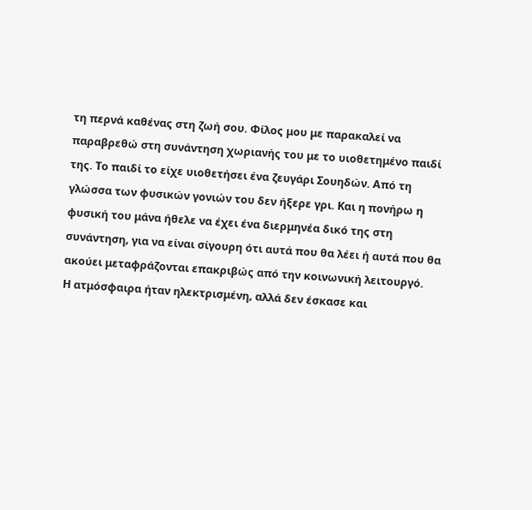τη περνά καθένας στη ζωή σου. Φίλος μου με παρακαλεί να παραβρεθώ στη συνάντηση χωριανής του με το υιοθετημένο παιδί της. Το παιδί το είχε υιοθετήσει ένα ζευγάρι Σουηδών. Από τη γλώσσα των φυσικών γονιών του δεν ήξερε γρι. Και η πονήρω η φυσική του μάνα ήθελε να έχει ένα διερμηνέα δικό της στη συνάντηση, για να είναι σίγουρη ότι αυτά που θα λέει ή αυτά που θα ακούει μεταφράζονται επακριβώς από την κοινωνική λειτουργό.
Η ατμόσφαιρα ήταν ηλεκτρισμένη, αλλά δεν έσκασε και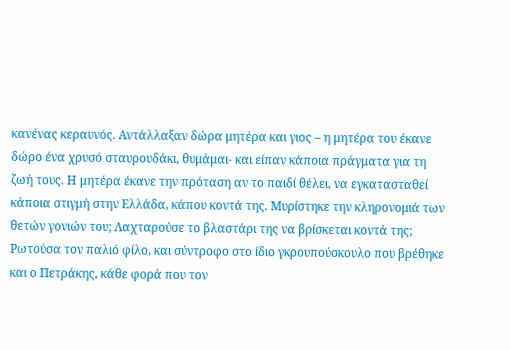κανένας κεραυνός. Αντάλλαξαν δώρα μητέρα και γιος – η μητέρα του έκανε δώρο ένα χρυσό σταυρουδάκι, θυμάμαι- και είπαν κάποια πράγματα για τη ζωή τους. Η μητέρα έκανε την πρόταση αν το παιδί θέλει, να εγκατασταθεί κάποια στιγμή στην Ελλάδα, κάπου κοντά της. Μυρίστηκε την κληρονομιά των θετών γονιών του; Λαχταρούσε το βλαστάρι της να βρίσκεται κοντά της;
Ρωτούσα τον παλιό φίλο, και σύντροφο στο ίδιο γκρουπούσκουλο που βρέθηκε και ο Πετράκης, κάθε φορά που τον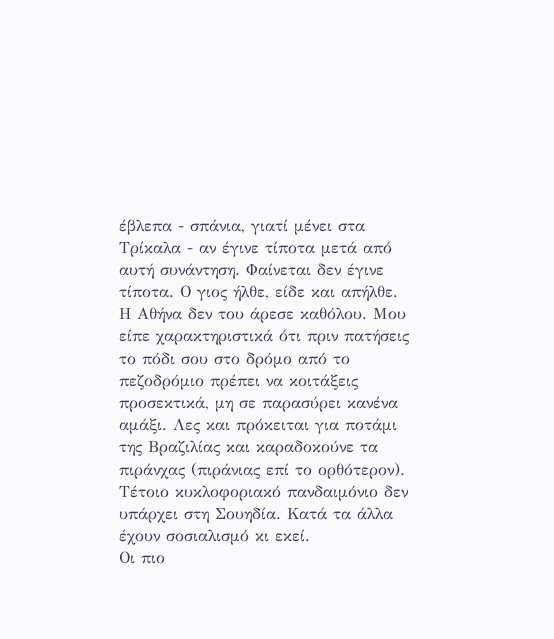έβλεπα - σπάνια, γιατί μένει στα Τρίκαλα - αν έγινε τίποτα μετά από αυτή συνάντηση. Φαίνεται δεν έγινε τίποτα. Ο γιος ήλθε, είδε και απήλθε. Η Αθήνα δεν του άρεσε καθόλου. Μου είπε χαρακτηριστικά ότι πριν πατήσεις το πόδι σου στο δρόμο από το πεζοδρόμιο πρέπει να κοιτάξεις προσεκτικά, μη σε παρασύρει κανένα αμάξι. Λες και πρόκειται για ποτάμι της Βραζιλίας και καραδοκούνε τα πιράνχας (πιράνιας επί το ορθότερον). Τέτοιο κυκλοφοριακό πανδαιμόνιο δεν υπάρχει στη Σουηδία. Κατά τα άλλα έχουν σοσιαλισμό κι εκεί.
Οι πιο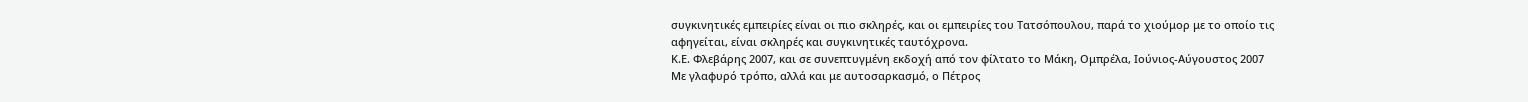συγκινητικές εμπειρίες είναι οι πιο σκληρές, και οι εμπειρίες του Τατσόπουλου, παρά το χιούμορ με το οποίο τις αφηγείται, είναι σκληρές και συγκινητικές ταυτόχρονα.
Κ.Ε. Φλεβάρης 2007, και σε συνεπτυγμένη εκδοχή από τον φίλτατο το Μάκη, Ομπρέλα, Ιούνιος-Αύγουστος 2007
Με γλαφυρό τρόπο, αλλά και με αυτοσαρκασμό, ο Πέτρος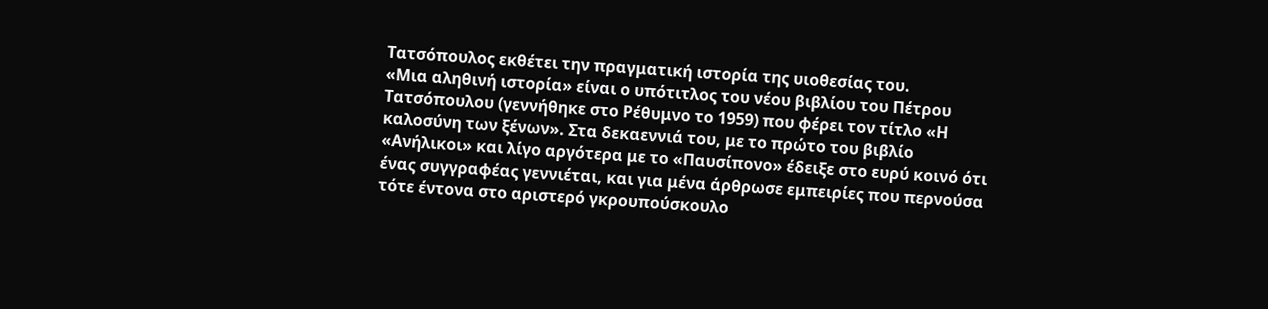Τατσόπουλος εκθέτει την πραγματική ιστορία της υιοθεσίας του.
«Μια αληθινή ιστορία» είναι ο υπότιτλος του νέου βιβλίου του Πέτρου Τατσόπουλου (γεννήθηκε στο Ρέθυμνο το 1959) που φέρει τον τίτλο «Η καλοσύνη των ξένων». Στα δεκαεννιά του, με το πρώτο του βιβλίο «Ανήλικοι» και λίγο αργότερα με το «Παυσίπονο» έδειξε στο ευρύ κοινό ότι ένας συγγραφέας γεννιέται, και για μένα άρθρωσε εμπειρίες που περνούσα τότε έντονα στο αριστερό γκρουπούσκουλο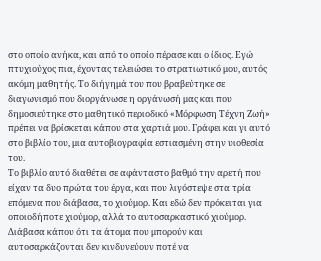στο οποίο ανήκα, και από το οποίο πέρασε και ο ίδιος. Εγώ πτυχιούχος πια, έχοντας τελειώσει το στρατιωτικό μου, αυτός ακόμη μαθητής. Το διήγημά του που βραβεύτηκε σε διαγωνισμό που διοργάνωσε η οργάνωσή μας και που δημοσιεύτηκε στο μαθητικό περιοδικό «Μόρφωση Τέχνη Ζωή» πρέπει να βρίσκεται κάπου στα χαρτιά μου. Γράφει και γι αυτό στο βιβλίο του, μια αυτοβιογραφία εστιασμένη στην υιοθεσία του.
Το βιβλίο αυτό διαθέτει σε αφάνταστο βαθμό την αρετή που είχαν τα δυο πρώτα του έργα, και που λιγόστεψε στα τρία επόμενα που διάβασα, το χιούμορ. Και εδώ δεν πρόκειται για οποιοδήποτε χιούμορ, αλλά το αυτοσαρκαστικό χιούμορ. Διάβασα κάπου ότι τα άτομα που μπορούν και αυτοσαρκάζονται δεν κινδυνεύουν ποτέ να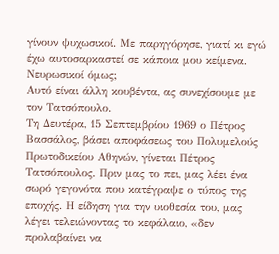γίνουν ψυχωσικοί. Με παρηγόρησε, γιατί κι εγώ έχω αυτοσαρκαστεί σε κάποια μου κείμενα. Νευρωσικοί όμως;
Αυτό είναι άλλη κουβέντα, ας συνεχίσουμε με τον Τατσόπουλο.
Τη Δευτέρα, 15 Σεπτεμβρίου 1969 ο Πέτρος Βασσάλος, βάσει αποφάσεως του Πολυμελούς Πρωτοδικείου Αθηνών, γίνεται Πέτρος Τατσόπουλος. Πριν μας το πει, μας λέει ένα σωρό γεγονότα που κατέγραψε ο τύπος της εποχής. Η είδηση για την υιοθεσία του, μας λέγει τελειώνοντας το κεφάλαιο, «δεν προλαβαίνει να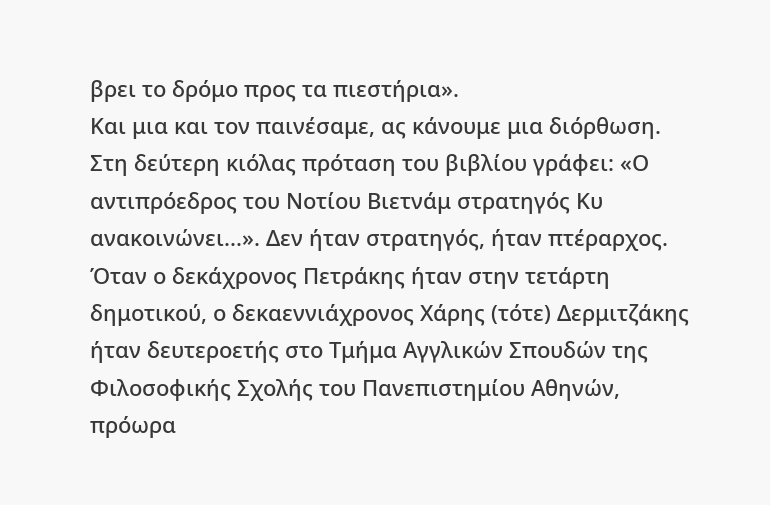βρει το δρόμο προς τα πιεστήρια».
Και μια και τον παινέσαμε, ας κάνουμε μια διόρθωση. Στη δεύτερη κιόλας πρόταση του βιβλίου γράφει: «Ο αντιπρόεδρος του Νοτίου Βιετνάμ στρατηγός Κυ ανακοινώνει...». Δεν ήταν στρατηγός, ήταν πτέραρχος. Όταν ο δεκάχρονος Πετράκης ήταν στην τετάρτη δημοτικού, ο δεκαεννιάχρονος Χάρης (τότε) Δερμιτζάκης ήταν δευτεροετής στο Τμήμα Αγγλικών Σπουδών της Φιλοσοφικής Σχολής του Πανεπιστημίου Αθηνών, πρόωρα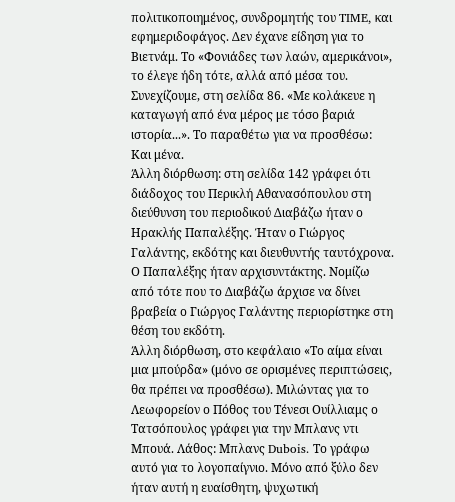πολιτικοποιημένος, συνδρομητής του TIME, και εφημεριδοφάγος. Δεν έχανε είδηση για το Βιετνάμ. Το «Φονιάδες των λαών, αμερικάνοι», το έλεγε ήδη τότε, αλλά από μέσα του.
Συνεχίζουμε, στη σελίδα 86. «Με κολάκευε η καταγωγή από ένα μέρος με τόσο βαριά ιστορία...». Το παραθέτω για να προσθέσω: Και μένα.
Άλλη διόρθωση: στη σελίδα 142 γράφει ότι διάδοχος του Περικλή Αθανασόπουλου στη διεύθυνση του περιοδικού Διαβάζω ήταν ο Ηρακλής Παπαλέξης. Ήταν ο Γιώργος Γαλάντης, εκδότης και διευθυντής ταυτόχρονα. Ο Παπαλέξης ήταν αρχισυντάκτης. Νομίζω από τότε που το Διαβάζω άρχισε να δίνει βραβεία ο Γιώργος Γαλάντης περιορίστηκε στη θέση του εκδότη.
Άλλη διόρθωση, στο κεφάλαιο «Το αίμα είναι μια μπούρδα» (μόνο σε ορισμένες περιπτώσεις, θα πρέπει να προσθέσω). Μιλώντας για το Λεωφορείον ο Πόθος του Τένεσι Ουίλλιαμς ο Τατσόπουλος γράφει για την Μπλανς ντι Μπουά. Λάθος: Μπλανς Dubois. Το γράφω αυτό για το λογοπαίγνιο. Μόνο από ξύλο δεν ήταν αυτή η ευαίσθητη, ψυχωτική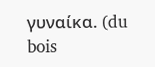γυναίκα. (du bois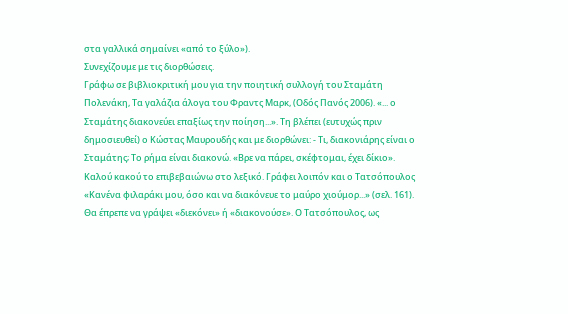στα γαλλικά σημαίνει «από το ξύλο»).
Συνεχίζουμε με τις διορθώσεις.
Γράφω σε βιβλιοκριτική μου για την ποιητική συλλογή του Σταμάτη Πολενάκη, Τα γαλάζια άλογα του Φραντς Μαρκ, (Οδός Πανός 2006). «... ο Σταμάτης διακονεύει επαξίως την ποίηση...». Τη βλέπει (ευτυχώς πριν δημοσιευθεί) ο Κώστας Μαυρουδής και με διορθώνει: - Τι, διακονιάρης είναι ο Σταμάτης; Το ρήμα είναι διακονώ. «Βρε να πάρει, σκέφτομαι, έχει δίκιο». Καλού κακού το επιβεβαιώνω στο λεξικό. Γράφει λοιπόν και ο Τατσόπουλος «Κανένα φιλαράκι μου, όσο και να διακόνευε το μαύρο χιούμορ...» (σελ. 161). Θα έπρεπε να γράψει «διεκόνει» ή «διακονούσε». Ο Τατσόπουλος, ως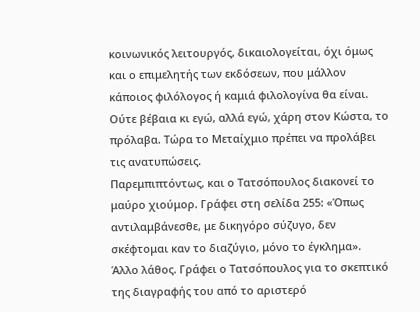κοινωνικός λειτουργός, δικαιολογείται, όχι όμως και ο επιμελητής των εκδόσεων, που μάλλον κάποιος φιλόλογος ή καμιά φιλολογίνα θα είναι. Ούτε βέβαια κι εγώ, αλλά εγώ, χάρη στον Κώστα, το πρόλαβα. Τώρα το Μεταίχμιο πρέπει να προλάβει τις ανατυπώσεις.
Παρεμπιπτόντως, και ο Τατσόπουλος διακονεί το μαύρο χιούμορ. Γράφει στη σελίδα 255: «Όπως αντιλαμβάνεσθε, με δικηγόρο σύζυγο, δεν σκέφτομαι καν το διαζύγιο, μόνο το έγκλημα».
Άλλο λάθος. Γράφει ο Τατσόπουλος για το σκεπτικό της διαγραφής του από το αριστερό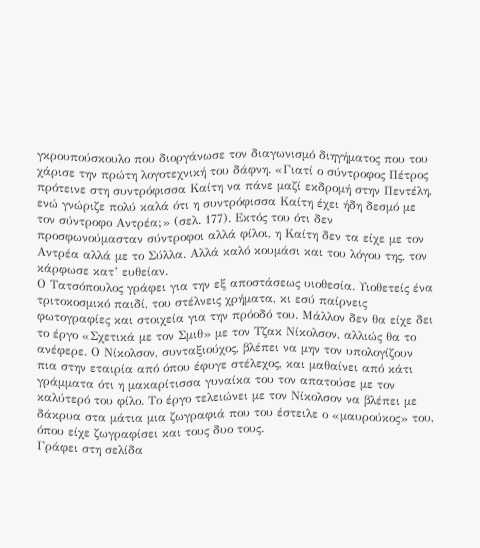γκρουπούσκουλο που διοργάνωσε τον διαγωνισμό διηγήματος που του χάρισε την πρώτη λογοτεχνική του δάφνη. «Γιατί ο σύντροφος Πέτρος πρότεινε στη συντρόφισσα Καίτη να πάνε μαζί εκδρομή στην Πεντέλη, ενώ γνώριζε πολύ καλά ότι η συντρόφισσα Καίτη έχει ήδη δεσμό με τον σύντροφο Αντρέα;» (σελ. 177). Εκτός του ότι δεν προσφωνούμασταν σύντροφοι αλλά φίλοι, η Καίτη δεν τα είχε με τον Αντρέα αλλά με το Σύλλα. Αλλά καλό κουμάσι και του λόγου της, τον κάρφωσε κατ’ ευθείαν.
Ο Τατσόπουλος γράφει για την εξ αποστάσεως υιοθεσία. Υιοθετείς ένα τριτοκοσμικό παιδί, του στέλνεις χρήματα, κι εσύ παίρνεις φωτογραφίες και στοιχεία για την πρόοδό του. Μάλλον δεν θα είχε δει το έργο «Σχετικά με τον Σμιθ» με τον Τζακ Νίκολσον, αλλιώς θα το ανέφερε. Ο Νίκολσον, συνταξιούχος, βλέπει να μην τον υπολογίζουν πια στην εταιρία από όπου έφυγε στέλεχος, και μαθαίνει από κάτι γράμματα ότι η μακαρίτισσα γυναίκα του τον απατούσε με τον καλύτερό του φίλο. Το έργο τελειώνει με τον Νίκολσον να βλέπει με δάκρυα στα μάτια μια ζωγραφιά που του έστειλε ο «μαυρούκος» του, όπου είχε ζωγραφίσει και τους δυο τους.
Γράφει στη σελίδα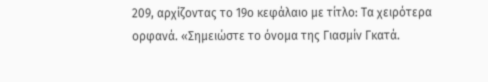209, αρχίζοντας το 19ο κεφάλαιο με τίτλο: Τα χειρότερα ορφανά. «Σημειώστε το όνομα της Γιασμίν Γκατά.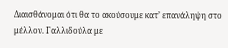Διαισθάνομαι ότι θα το ακούσουμε κατ’ επανάληψη στο μέλλον. Γαλλιδούλα με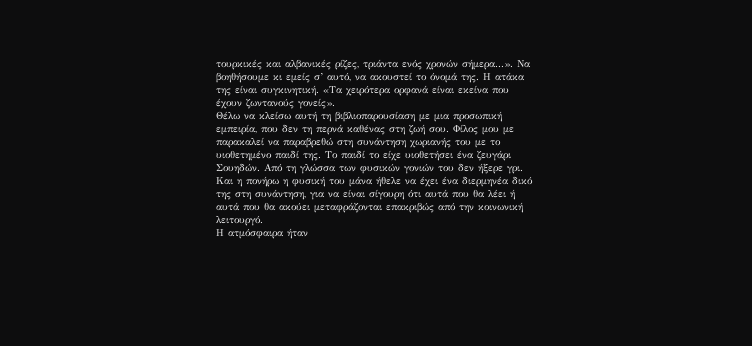τουρκικές και αλβανικές ρίζες, τριάντα ενός χρονών σήμερα...». Να βοηθήσουμε κι εμείς σ’ αυτό, να ακουστεί το όνομά της. Η ατάκα της είναι συγκινητική. «Τα χειρότερα ορφανά είναι εκείνα που έχουν ζωντανούς γονείς».
Θέλω να κλείσω αυτή τη βιβλιοπαρουσίαση με μια προσωπική εμπειρία, που δεν τη περνά καθένας στη ζωή σου. Φίλος μου με παρακαλεί να παραβρεθώ στη συνάντηση χωριανής του με το υιοθετημένο παιδί της. Το παιδί το είχε υιοθετήσει ένα ζευγάρι Σουηδών. Από τη γλώσσα των φυσικών γονιών του δεν ήξερε γρι. Και η πονήρω η φυσική του μάνα ήθελε να έχει ένα διερμηνέα δικό της στη συνάντηση, για να είναι σίγουρη ότι αυτά που θα λέει ή αυτά που θα ακούει μεταφράζονται επακριβώς από την κοινωνική λειτουργό.
Η ατμόσφαιρα ήταν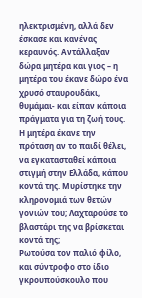ηλεκτρισμένη, αλλά δεν έσκασε και κανένας κεραυνός. Αντάλλαξαν δώρα μητέρα και γιος – η μητέρα του έκανε δώρο ένα χρυσό σταυρουδάκι, θυμάμαι- και είπαν κάποια πράγματα για τη ζωή τους. Η μητέρα έκανε την πρόταση αν το παιδί θέλει, να εγκατασταθεί κάποια στιγμή στην Ελλάδα, κάπου κοντά της. Μυρίστηκε την κληρονομιά των θετών γονιών του; Λαχταρούσε το βλαστάρι της να βρίσκεται κοντά της;
Ρωτούσα τον παλιό φίλο, και σύντροφο στο ίδιο γκρουπούσκουλο που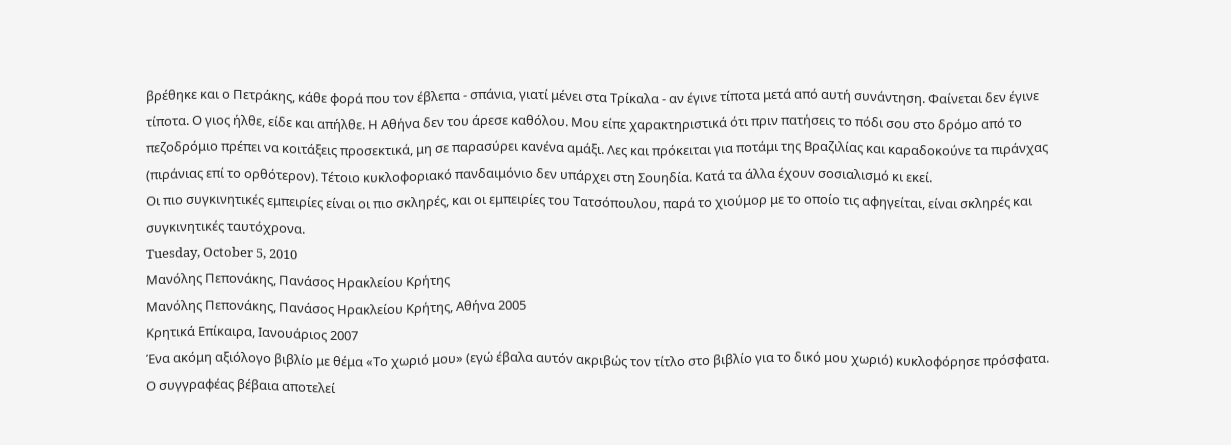βρέθηκε και ο Πετράκης, κάθε φορά που τον έβλεπα - σπάνια, γιατί μένει στα Τρίκαλα - αν έγινε τίποτα μετά από αυτή συνάντηση. Φαίνεται δεν έγινε τίποτα. Ο γιος ήλθε, είδε και απήλθε. Η Αθήνα δεν του άρεσε καθόλου. Μου είπε χαρακτηριστικά ότι πριν πατήσεις το πόδι σου στο δρόμο από το πεζοδρόμιο πρέπει να κοιτάξεις προσεκτικά, μη σε παρασύρει κανένα αμάξι. Λες και πρόκειται για ποτάμι της Βραζιλίας και καραδοκούνε τα πιράνχας (πιράνιας επί το ορθότερον). Τέτοιο κυκλοφοριακό πανδαιμόνιο δεν υπάρχει στη Σουηδία. Κατά τα άλλα έχουν σοσιαλισμό κι εκεί.
Οι πιο συγκινητικές εμπειρίες είναι οι πιο σκληρές, και οι εμπειρίες του Τατσόπουλου, παρά το χιούμορ με το οποίο τις αφηγείται, είναι σκληρές και συγκινητικές ταυτόχρονα.
Tuesday, October 5, 2010
Μανόλης Πεπονάκης, Πανάσος Ηρακλείου Κρήτης
Μανόλης Πεπονάκης, Πανάσος Ηρακλείου Κρήτης, Αθήνα 2005
Κρητικά Επίκαιρα, Ιανουάριος 2007
Ένα ακόμη αξιόλογο βιβλίο με θέμα «Το χωριό μου» (εγώ έβαλα αυτόν ακριβώς τον τίτλο στο βιβλίο για το δικό μου χωριό) κυκλοφόρησε πρόσφατα. Ο συγγραφέας βέβαια αποτελεί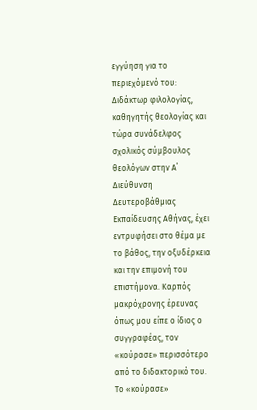εγγύηση για το περιεχόμενό του: Διδάκτωρ φιλολογίας, καθηγητής θεολογίας και τώρα συνάδελφος σχολικός σύμβουλος θεολόγων στην Α΄ Διεύθυνση Δευτεροβάθμιας Εκπαίδευσης Αθήνας, έχει εντρυφήσει στο θέμα με το βάθος, την οξυδέρκεια και την επιμονή του επιστήμονα. Καρπός μακρόχρονης έρευνας όπως μου είπε ο ίδιος ο συγγραφέας, τον «κούρασε» περισσότερο από το διδακτορικό του. Το «κούρασε»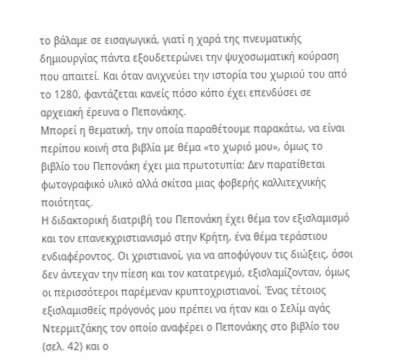το βάλαμε σε εισαγωγικά, γιατί η χαρά της πνευματικής δημιουργίας πάντα εξουδετερώνει την ψυχοσωματική κούραση που απαιτεί. Και όταν ανιχνεύει την ιστορία του χωριού του από το 1280, φαντάζεται κανείς πόσο κόπο έχει επενδύσει σε αρχειακή έρευνα ο Πεπονάκης.
Μπορεί η θεματική, την οποία παραθέτουμε παρακάτω, να είναι περίπου κοινή στα βιβλία με θέμα «το χωριό μου», όμως το βιβλίο του Πεπονάκη έχει μια πρωτοτυπία: Δεν παρατίθεται φωτογραφικό υλικό αλλά σκίτσα μιας φοβερής καλλιτεχνικής ποιότητας.
Η διδακτορική διατριβή του Πεπονάκη έχει θέμα τον εξισλαμισμό και τον επανεκχριστιανισμό στην Κρήτη, ένα θέμα τεράστιου ενδιαφέροντος. Οι χριστιανοί, για να αποφύγουν τις διώξεις, όσοι δεν άντεχαν την πίεση και τον κατατρεγμό, εξισλαμίζονταν, όμως οι περισσότεροι παρέμεναν κρυπτοχριστιανοί. Ένας τέτοιος εξισλαμισθείς πρόγονός μου πρέπει να ήταν και ο Σελίμ αγάς Ντερμιτζάκης τον οποίο αναφέρει ο Πεπονάκης στο βιβλίο του (σελ. 42) και ο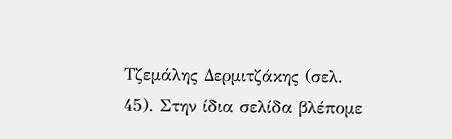Τζεμάλης Δερμιτζάκης (σελ. 45). Στην ίδια σελίδα βλέπομε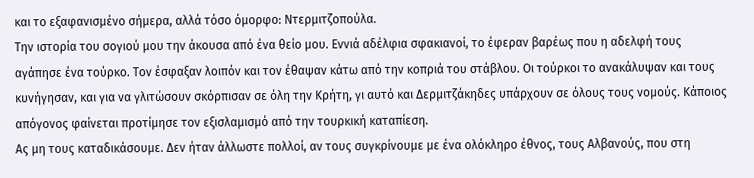και το εξαφανισμένο σήμερα, αλλά τόσο όμορφο: Ντερμιτζοπούλα.
Την ιστορία του σογιού μου την άκουσα από ένα θείο μου. Εννιά αδέλφια σφακιανοί, το έφεραν βαρέως που η αδελφή τους αγάπησε ένα τούρκο. Τον έσφαξαν λοιπόν και τον έθαψαν κάτω από την κοπριά του στάβλου. Οι τούρκοι το ανακάλυψαν και τους κυνήγησαν, και για να γλιτώσουν σκόρπισαν σε όλη την Κρήτη, γι αυτό και Δερμιτζάκηδες υπάρχουν σε όλους τους νομούς. Κάποιος απόγονος φαίνεται προτίμησε τον εξισλαμισμό από την τουρκική καταπίεση.
Ας μη τους καταδικάσουμε. Δεν ήταν άλλωστε πολλοί, αν τους συγκρίνουμε με ένα ολόκληρο έθνος, τους Αλβανούς, που στη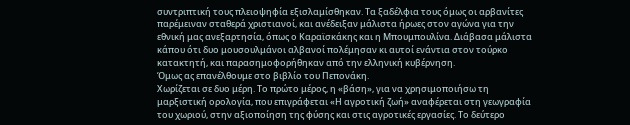συντριπτική τους πλειοψηφία εξισλαμίσθηκαν. Τα ξαδέλφια τους όμως οι αρβανίτες παρέμειναν σταθερά χριστιανοί, και ανέδειξαν μάλιστα ήρωες στον αγώνα για την εθνική μας ανεξαρτησία, όπως ο Καραϊσκάκης και η Μπουμπουλίνα. Διάβασα μάλιστα κάπου ότι δυο μουσουλμάνοι αλβανοί πολέμησαν κι αυτοί ενάντια στον τούρκο κατακτητή, και παρασημοφορήθηκαν από την ελληνική κυβέρνηση.
Όμως ας επανέλθουμε στο βιβλίο του Πεπονάκη.
Χωρίζεται σε δυο μέρη. Το πρώτο μέρος, η «βάση», για να χρησιμοποιήσω τη μαρξιστική ορολογία, που επιγράφεται «Η αγροτική ζωή» αναφέρεται στη γεωγραφία του χωριού, στην αξιοποίηση της φύσης και στις αγροτικές εργασίες. Το δεύτερο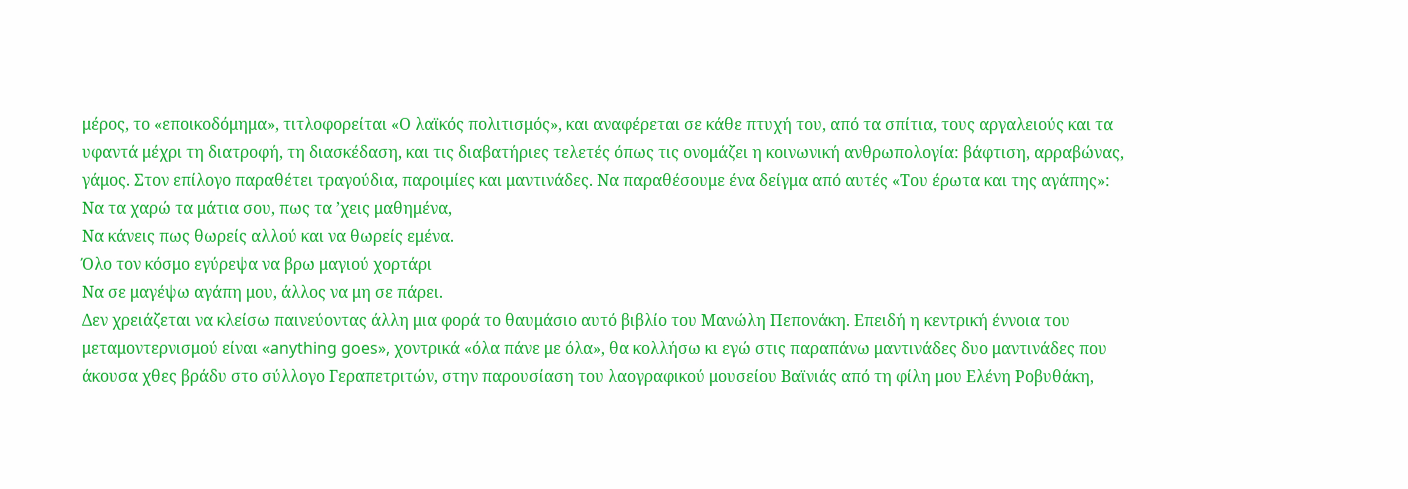μέρος, το «εποικοδόμημα», τιτλοφορείται «Ο λαϊκός πολιτισμός», και αναφέρεται σε κάθε πτυχή του, από τα σπίτια, τους αργαλειούς και τα υφαντά μέχρι τη διατροφή, τη διασκέδαση, και τις διαβατήριες τελετές όπως τις ονομάζει η κοινωνική ανθρωπολογία: βάφτιση, αρραβώνας, γάμος. Στον επίλογο παραθέτει τραγούδια, παροιμίες και μαντινάδες. Να παραθέσουμε ένα δείγμα από αυτές «Του έρωτα και της αγάπης»:
Να τα χαρώ τα μάτια σου, πως τα ’χεις μαθημένα,
Να κάνεις πως θωρείς αλλού και να θωρείς εμένα.
Όλο τον κόσμο εγύρεψα να βρω μαγιού χορτάρι
Να σε μαγέψω αγάπη μου, άλλος να μη σε πάρει.
Δεν χρειάζεται να κλείσω παινεύοντας άλλη μια φορά το θαυμάσιο αυτό βιβλίο του Μανώλη Πεπονάκη. Επειδή η κεντρική έννοια του μεταμοντερνισμού είναι «anything goes», χοντρικά «όλα πάνε με όλα», θα κολλήσω κι εγώ στις παραπάνω μαντινάδες δυο μαντινάδες που άκουσα χθες βράδυ στο σύλλογο Γεραπετριτών, στην παρουσίαση του λαογραφικού μουσείου Βαϊνιάς από τη φίλη μου Ελένη Ροβυθάκη,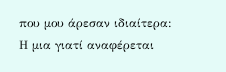που μου άρεσαν ιδιαίτερα: Η μια γιατί αναφέρεται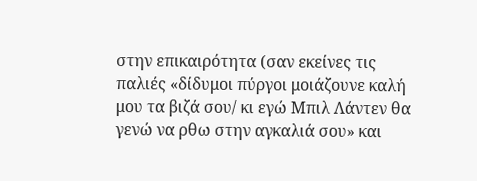στην επικαιρότητα (σαν εκείνες τις παλιές «δίδυμοι πύργοι μοιάζουνε καλή μου τα βιζά σου/ κι εγώ Μπιλ Λάντεν θα γενώ να ρθω στην αγκαλιά σου» και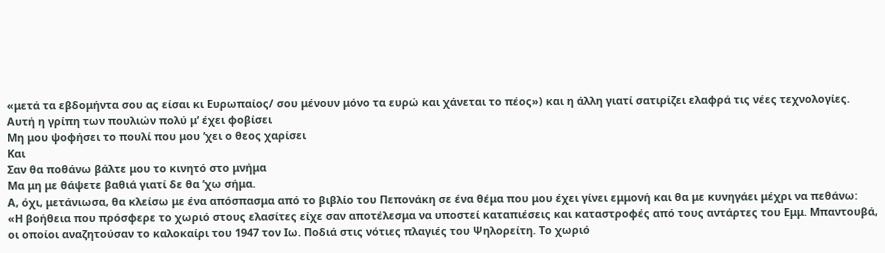«μετά τα εβδομήντα σου ας είσαι κι Ευρωπαίος/ σου μένουν μόνο τα ευρώ και χάνεται το πέος») και η άλλη γιατί σατιρίζει ελαφρά τις νέες τεχνολογίες.
Αυτή η γρίπη των πουλιών πολύ μ’ έχει φοβίσει
Μη μου ψοφήσει το πουλί που μου ’χει ο θεος χαρίσει
Και
Σαν θα ποθάνω βάλτε μου το κινητό στο μνήμα
Μα μη με θάψετε βαθιά γιατί δε θα ’χω σήμα.
Α, όχι, μετάνιωσα, θα κλείσω με ένα απόσπασμα από το βιβλίο του Πεπονάκη σε ένα θέμα που μου έχει γίνει εμμονή και θα με κυνηγάει μέχρι να πεθάνω:
«Η βοήθεια που πρόσφερε το χωριό στους ελασίτες είχε σαν αποτέλεσμα να υποστεί καταπιέσεις και καταστροφές από τους αντάρτες του Εμμ. Μπαντουβά, οι οποίοι αναζητούσαν το καλοκαίρι του 1947 τον Ιω. Ποδιά στις νότιες πλαγιές του Ψηλορείτη. Το χωριό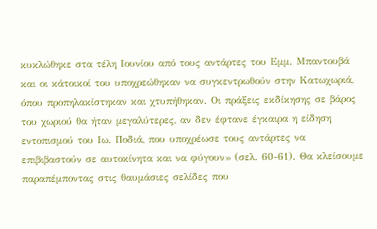κυκλώθηκε στα τέλη Ιουνίου από τους αντάρτες του Εμμ. Μπαντουβά και οι κάτοικοί του υποχρεώθηκαν να συγκεντρωθούν στην Κατωχωριά, όπου προπηλακίστηκαν και χτυπήθηκαν. Οι πράξεις εκδίκησης σε βάρος του χωριού θα ήταν μεγαλύτερες, αν δεν έφτανε έγκαιρα η είδηση εντοπισμού του Ιω. Ποδιά, που υποχρέωσε τους αντάρτες να επιβιβαστούν σε αυτοκίνητα και να φύγουν» (σελ. 60-61). Θα κλείσουμε παραπέμποντας στις θαυμάσιες σελίδες που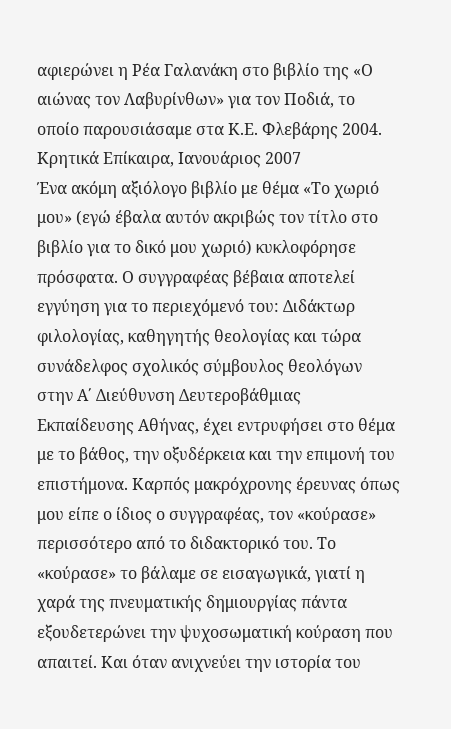αφιερώνει η Ρέα Γαλανάκη στο βιβλίο της «Ο αιώνας τον Λαβυρίνθων» για τον Ποδιά, το οποίο παρουσιάσαμε στα Κ.Ε. Φλεβάρης 2004.
Κρητικά Επίκαιρα, Ιανουάριος 2007
Ένα ακόμη αξιόλογο βιβλίο με θέμα «Το χωριό μου» (εγώ έβαλα αυτόν ακριβώς τον τίτλο στο βιβλίο για το δικό μου χωριό) κυκλοφόρησε πρόσφατα. Ο συγγραφέας βέβαια αποτελεί εγγύηση για το περιεχόμενό του: Διδάκτωρ φιλολογίας, καθηγητής θεολογίας και τώρα συνάδελφος σχολικός σύμβουλος θεολόγων στην Α΄ Διεύθυνση Δευτεροβάθμιας Εκπαίδευσης Αθήνας, έχει εντρυφήσει στο θέμα με το βάθος, την οξυδέρκεια και την επιμονή του επιστήμονα. Καρπός μακρόχρονης έρευνας όπως μου είπε ο ίδιος ο συγγραφέας, τον «κούρασε» περισσότερο από το διδακτορικό του. Το «κούρασε» το βάλαμε σε εισαγωγικά, γιατί η χαρά της πνευματικής δημιουργίας πάντα εξουδετερώνει την ψυχοσωματική κούραση που απαιτεί. Και όταν ανιχνεύει την ιστορία του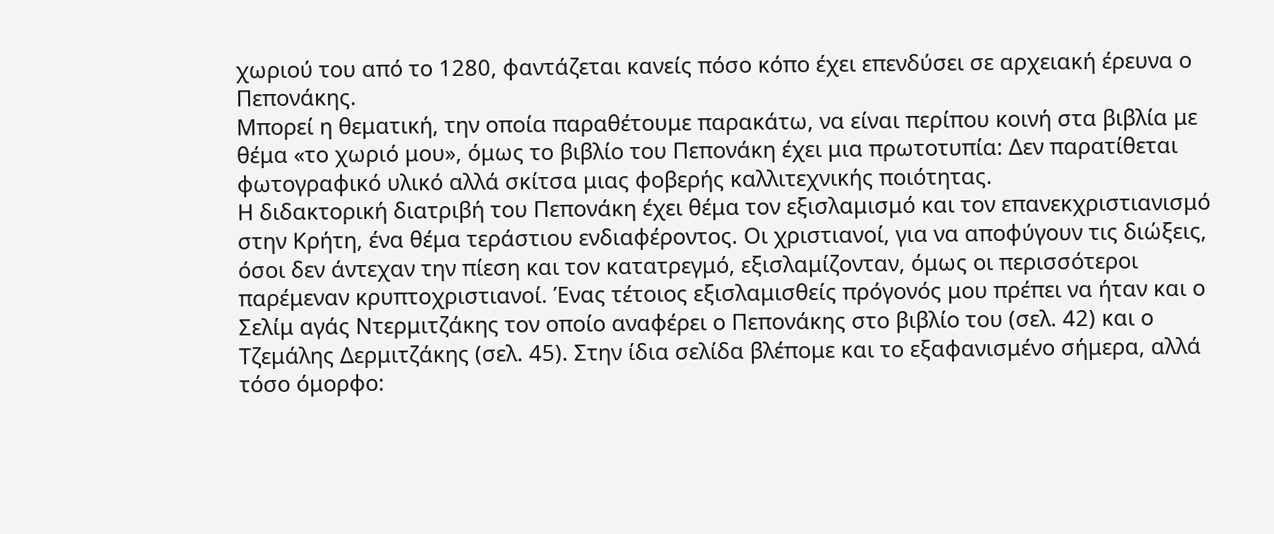χωριού του από το 1280, φαντάζεται κανείς πόσο κόπο έχει επενδύσει σε αρχειακή έρευνα ο Πεπονάκης.
Μπορεί η θεματική, την οποία παραθέτουμε παρακάτω, να είναι περίπου κοινή στα βιβλία με θέμα «το χωριό μου», όμως το βιβλίο του Πεπονάκη έχει μια πρωτοτυπία: Δεν παρατίθεται φωτογραφικό υλικό αλλά σκίτσα μιας φοβερής καλλιτεχνικής ποιότητας.
Η διδακτορική διατριβή του Πεπονάκη έχει θέμα τον εξισλαμισμό και τον επανεκχριστιανισμό στην Κρήτη, ένα θέμα τεράστιου ενδιαφέροντος. Οι χριστιανοί, για να αποφύγουν τις διώξεις, όσοι δεν άντεχαν την πίεση και τον κατατρεγμό, εξισλαμίζονταν, όμως οι περισσότεροι παρέμεναν κρυπτοχριστιανοί. Ένας τέτοιος εξισλαμισθείς πρόγονός μου πρέπει να ήταν και ο Σελίμ αγάς Ντερμιτζάκης τον οποίο αναφέρει ο Πεπονάκης στο βιβλίο του (σελ. 42) και ο Τζεμάλης Δερμιτζάκης (σελ. 45). Στην ίδια σελίδα βλέπομε και το εξαφανισμένο σήμερα, αλλά τόσο όμορφο: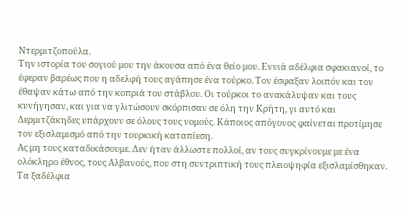Ντερμιτζοπούλα.
Την ιστορία του σογιού μου την άκουσα από ένα θείο μου. Εννιά αδέλφια σφακιανοί, το έφεραν βαρέως που η αδελφή τους αγάπησε ένα τούρκο. Τον έσφαξαν λοιπόν και τον έθαψαν κάτω από την κοπριά του στάβλου. Οι τούρκοι το ανακάλυψαν και τους κυνήγησαν, και για να γλιτώσουν σκόρπισαν σε όλη την Κρήτη, γι αυτό και Δερμιτζάκηδες υπάρχουν σε όλους τους νομούς. Κάποιος απόγονος φαίνεται προτίμησε τον εξισλαμισμό από την τουρκική καταπίεση.
Ας μη τους καταδικάσουμε. Δεν ήταν άλλωστε πολλοί, αν τους συγκρίνουμε με ένα ολόκληρο έθνος, τους Αλβανούς, που στη συντριπτική τους πλειοψηφία εξισλαμίσθηκαν. Τα ξαδέλφια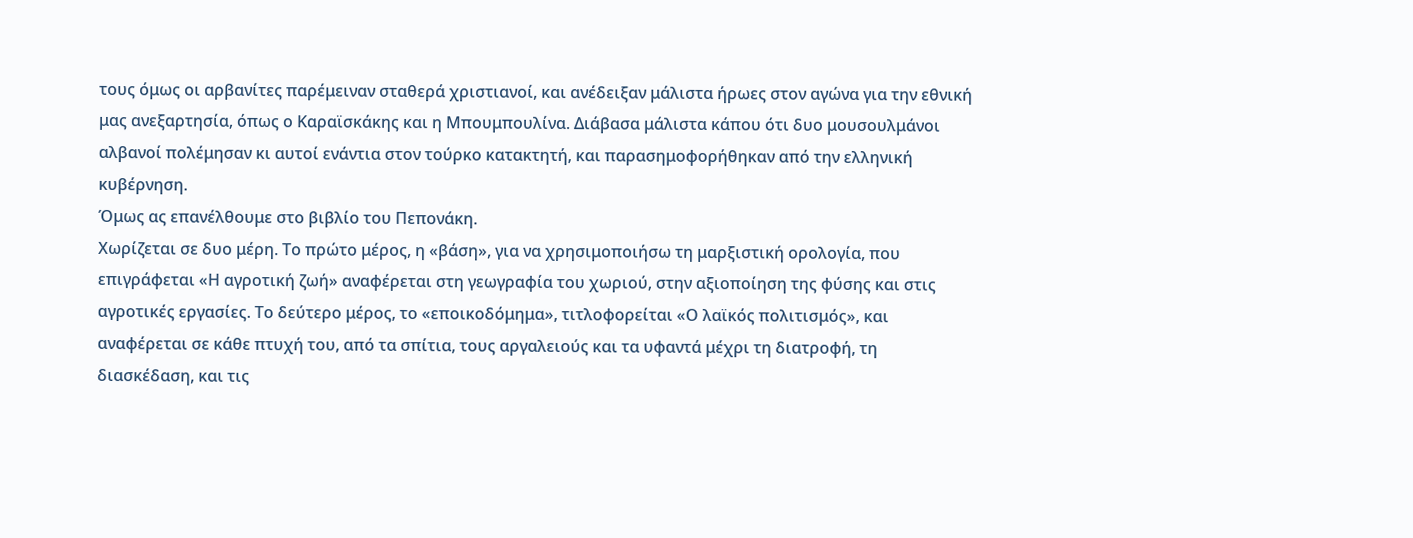τους όμως οι αρβανίτες παρέμειναν σταθερά χριστιανοί, και ανέδειξαν μάλιστα ήρωες στον αγώνα για την εθνική μας ανεξαρτησία, όπως ο Καραϊσκάκης και η Μπουμπουλίνα. Διάβασα μάλιστα κάπου ότι δυο μουσουλμάνοι αλβανοί πολέμησαν κι αυτοί ενάντια στον τούρκο κατακτητή, και παρασημοφορήθηκαν από την ελληνική κυβέρνηση.
Όμως ας επανέλθουμε στο βιβλίο του Πεπονάκη.
Χωρίζεται σε δυο μέρη. Το πρώτο μέρος, η «βάση», για να χρησιμοποιήσω τη μαρξιστική ορολογία, που επιγράφεται «Η αγροτική ζωή» αναφέρεται στη γεωγραφία του χωριού, στην αξιοποίηση της φύσης και στις αγροτικές εργασίες. Το δεύτερο μέρος, το «εποικοδόμημα», τιτλοφορείται «Ο λαϊκός πολιτισμός», και αναφέρεται σε κάθε πτυχή του, από τα σπίτια, τους αργαλειούς και τα υφαντά μέχρι τη διατροφή, τη διασκέδαση, και τις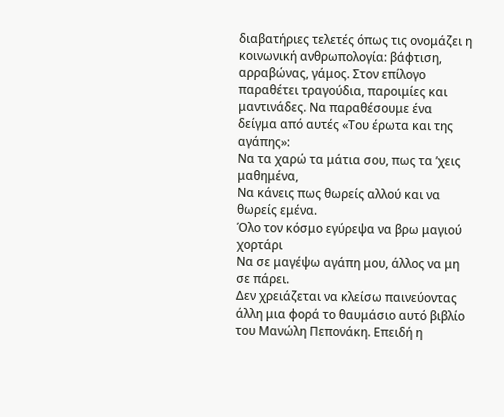διαβατήριες τελετές όπως τις ονομάζει η κοινωνική ανθρωπολογία: βάφτιση, αρραβώνας, γάμος. Στον επίλογο παραθέτει τραγούδια, παροιμίες και μαντινάδες. Να παραθέσουμε ένα δείγμα από αυτές «Του έρωτα και της αγάπης»:
Να τα χαρώ τα μάτια σου, πως τα ’χεις μαθημένα,
Να κάνεις πως θωρείς αλλού και να θωρείς εμένα.
Όλο τον κόσμο εγύρεψα να βρω μαγιού χορτάρι
Να σε μαγέψω αγάπη μου, άλλος να μη σε πάρει.
Δεν χρειάζεται να κλείσω παινεύοντας άλλη μια φορά το θαυμάσιο αυτό βιβλίο του Μανώλη Πεπονάκη. Επειδή η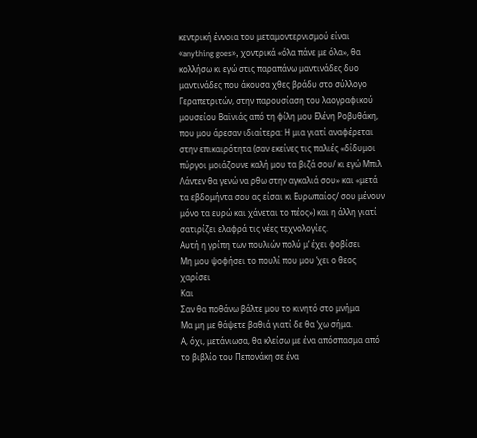κεντρική έννοια του μεταμοντερνισμού είναι «anything goes», χοντρικά «όλα πάνε με όλα», θα κολλήσω κι εγώ στις παραπάνω μαντινάδες δυο μαντινάδες που άκουσα χθες βράδυ στο σύλλογο Γεραπετριτών, στην παρουσίαση του λαογραφικού μουσείου Βαϊνιάς από τη φίλη μου Ελένη Ροβυθάκη, που μου άρεσαν ιδιαίτερα: Η μια γιατί αναφέρεται στην επικαιρότητα (σαν εκείνες τις παλιές «δίδυμοι πύργοι μοιάζουνε καλή μου τα βιζά σου/ κι εγώ Μπιλ Λάντεν θα γενώ να ρθω στην αγκαλιά σου» και «μετά τα εβδομήντα σου ας είσαι κι Ευρωπαίος/ σου μένουν μόνο τα ευρώ και χάνεται το πέος») και η άλλη γιατί σατιρίζει ελαφρά τις νέες τεχνολογίες.
Αυτή η γρίπη των πουλιών πολύ μ’ έχει φοβίσει
Μη μου ψοφήσει το πουλί που μου ’χει ο θεος χαρίσει
Και
Σαν θα ποθάνω βάλτε μου το κινητό στο μνήμα
Μα μη με θάψετε βαθιά γιατί δε θα ’χω σήμα.
Α, όχι, μετάνιωσα, θα κλείσω με ένα απόσπασμα από το βιβλίο του Πεπονάκη σε ένα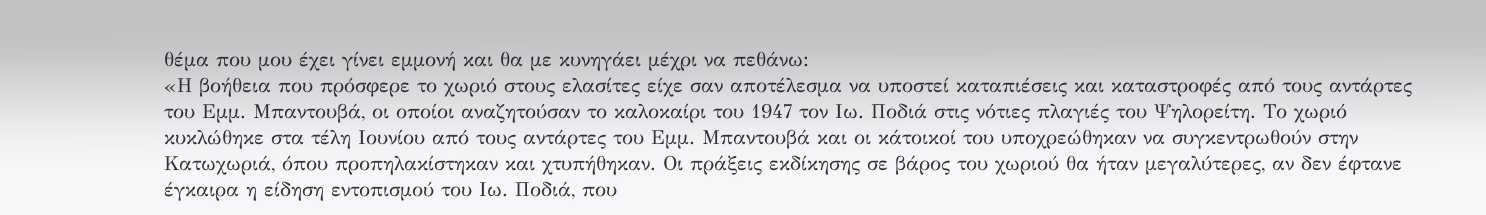θέμα που μου έχει γίνει εμμονή και θα με κυνηγάει μέχρι να πεθάνω:
«Η βοήθεια που πρόσφερε το χωριό στους ελασίτες είχε σαν αποτέλεσμα να υποστεί καταπιέσεις και καταστροφές από τους αντάρτες του Εμμ. Μπαντουβά, οι οποίοι αναζητούσαν το καλοκαίρι του 1947 τον Ιω. Ποδιά στις νότιες πλαγιές του Ψηλορείτη. Το χωριό κυκλώθηκε στα τέλη Ιουνίου από τους αντάρτες του Εμμ. Μπαντουβά και οι κάτοικοί του υποχρεώθηκαν να συγκεντρωθούν στην Κατωχωριά, όπου προπηλακίστηκαν και χτυπήθηκαν. Οι πράξεις εκδίκησης σε βάρος του χωριού θα ήταν μεγαλύτερες, αν δεν έφτανε έγκαιρα η είδηση εντοπισμού του Ιω. Ποδιά, που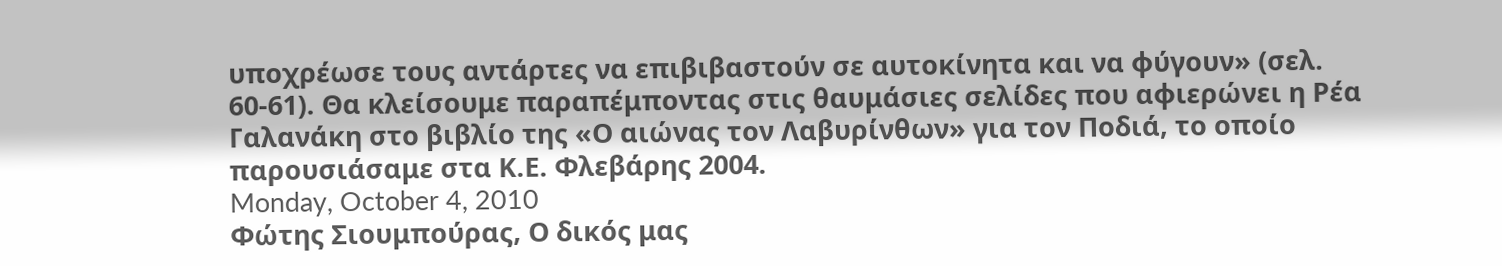υποχρέωσε τους αντάρτες να επιβιβαστούν σε αυτοκίνητα και να φύγουν» (σελ. 60-61). Θα κλείσουμε παραπέμποντας στις θαυμάσιες σελίδες που αφιερώνει η Ρέα Γαλανάκη στο βιβλίο της «Ο αιώνας τον Λαβυρίνθων» για τον Ποδιά, το οποίο παρουσιάσαμε στα Κ.Ε. Φλεβάρης 2004.
Monday, October 4, 2010
Φώτης Σιουμπούρας, Ο δικός μας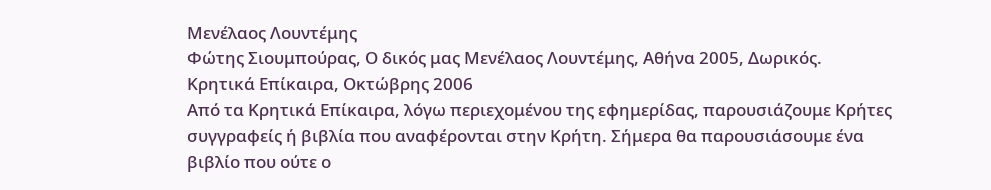Μενέλαος Λουντέμης
Φώτης Σιουμπούρας, Ο δικός μας Μενέλαος Λουντέμης, Αθήνα 2005, Δωρικός.
Κρητικά Επίκαιρα, Οκτώβρης 2006
Από τα Κρητικά Επίκαιρα, λόγω περιεχομένου της εφημερίδας, παρουσιάζουμε Κρήτες συγγραφείς ή βιβλία που αναφέρονται στην Κρήτη. Σήμερα θα παρουσιάσουμε ένα βιβλίο που ούτε ο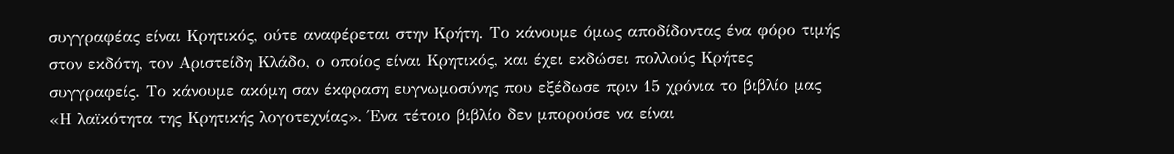συγγραφέας είναι Κρητικός, ούτε αναφέρεται στην Κρήτη. Το κάνουμε όμως αποδίδοντας ένα φόρο τιμής στον εκδότη, τον Αριστείδη Κλάδο, ο οποίος είναι Κρητικός, και έχει εκδώσει πολλούς Κρήτες συγγραφείς. Το κάνουμε ακόμη σαν έκφραση ευγνωμοσύνης που εξέδωσε πριν 15 χρόνια το βιβλίο μας «Η λαϊκότητα της Κρητικής λογοτεχνίας». Ένα τέτοιο βιβλίο δεν μπορούσε να είναι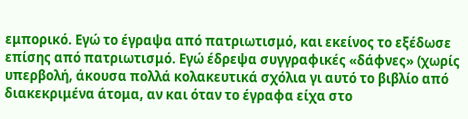εμπορικό. Εγώ το έγραψα από πατριωτισμό, και εκείνος το εξέδωσε επίσης από πατριωτισμό. Εγώ έδρεψα συγγραφικές «δάφνες» (χωρίς υπερβολή, άκουσα πολλά κολακευτικά σχόλια γι αυτό το βιβλίο από διακεκριμένα άτομα, αν και όταν το έγραφα είχα στο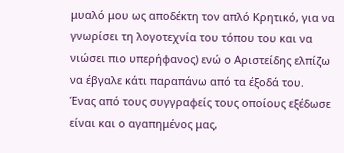μυαλό μου ως αποδέκτη τον απλό Κρητικό, για να γνωρίσει τη λογοτεχνία του τόπου του και να νιώσει πιο υπερήφανος) ενώ ο Αριστείδης ελπίζω να έβγαλε κάτι παραπάνω από τα έξοδά του.
Ένας από τους συγγραφείς τους οποίους εξέδωσε είναι και ο αγαπημένος μας,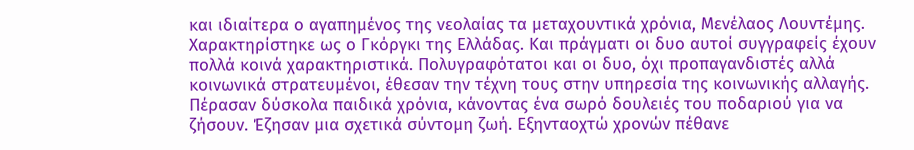και ιδιαίτερα ο αγαπημένος της νεολαίας τα μεταχουντικά χρόνια, Μενέλαος Λουντέμης. Χαρακτηρίστηκε ως ο Γκόργκι της Ελλάδας. Και πράγματι οι δυο αυτοί συγγραφείς έχουν πολλά κοινά χαρακτηριστικά. Πολυγραφότατοι και οι δυο, όχι προπαγανδιστές αλλά κοινωνικά στρατευμένοι, έθεσαν την τέχνη τους στην υπηρεσία της κοινωνικής αλλαγής. Πέρασαν δύσκολα παιδικά χρόνια, κάνοντας ένα σωρό δουλειές του ποδαριού για να ζήσουν. Έζησαν μια σχετικά σύντομη ζωή. Εξηνταοχτώ χρονών πέθανε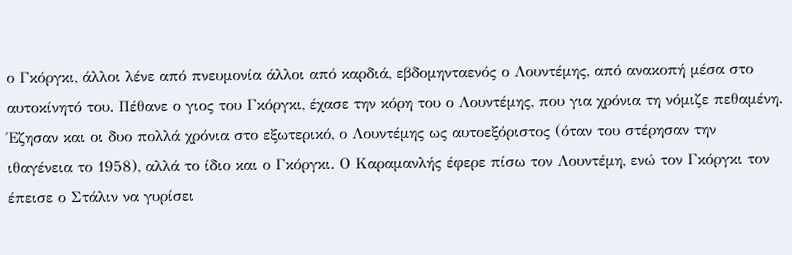ο Γκόργκι, άλλοι λένε από πνευμονία άλλοι από καρδιά, εβδομηνταενός ο Λουντέμης, από ανακοπή μέσα στο αυτοκίνητό του. Πέθανε ο γιος του Γκόργκι, έχασε την κόρη του ο Λουντέμης, που για χρόνια τη νόμιζε πεθαμένη. Έζησαν και οι δυο πολλά χρόνια στο εξωτερικό, ο Λουντέμης ως αυτοεξόριστος (όταν του στέρησαν την ιθαγένεια το 1958), αλλά το ίδιο και ο Γκόργκι. Ο Καραμανλής έφερε πίσω τον Λουντέμη, ενώ τον Γκόργκι τον έπεισε ο Στάλιν να γυρίσει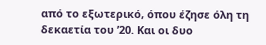από το εξωτερικό, όπου έζησε όλη τη δεκαετία του ’20. Και οι δυο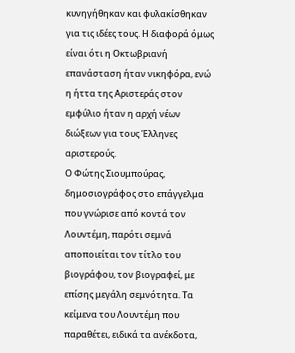κυνηγήθηκαν και φυλακίσθηκαν για τις ιδέες τους. Η διαφορά όμως είναι ότι η Οκτωβριανή επανάσταση ήταν νικηφόρα, ενώ η ήττα της Αριστεράς στον εμφύλιο ήταν η αρχή νέων διώξεων για τους Έλληνες αριστερούς.
Ο Φώτης Σιουμπούρας, δημοσιογράφος στο επάγγελμα που γνώρισε από κοντά τον Λουντέμη, παρότι σεμνά αποποιείται τον τίτλο του βιογράφου, τον βιογραφεί, με επίσης μεγάλη σεμνότητα. Τα κείμενα του Λουντέμη που παραθέτει, ειδικά τα ανέκδοτα,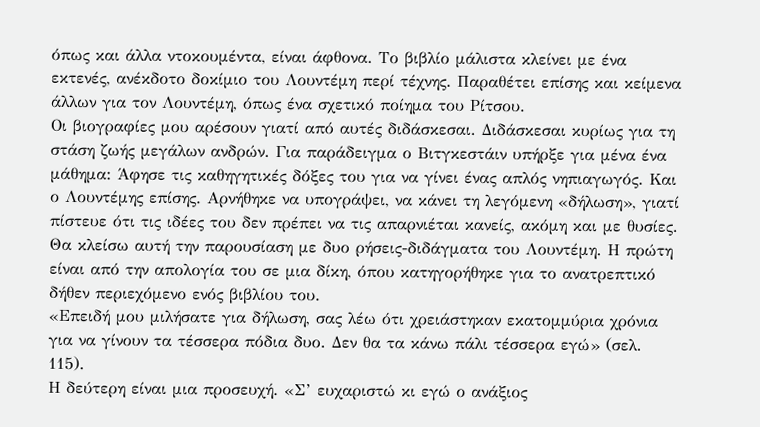όπως και άλλα ντοκουμέντα, είναι άφθονα. Το βιβλίο μάλιστα κλείνει με ένα εκτενές, ανέκδοτο δοκίμιο του Λουντέμη περί τέχνης. Παραθέτει επίσης και κείμενα άλλων για τον Λουντέμη, όπως ένα σχετικό ποίημα του Ρίτσου.
Οι βιογραφίες μου αρέσουν γιατί από αυτές διδάσκεσαι. Διδάσκεσαι κυρίως για τη στάση ζωής μεγάλων ανδρών. Για παράδειγμα ο Βιτγκεστάιν υπήρξε για μένα ένα μάθημα: Άφησε τις καθηγητικές δόξες του για να γίνει ένας απλός νηπιαγωγός. Και ο Λουντέμης επίσης. Αρνήθηκε να υπογράψει, να κάνει τη λεγόμενη «δήλωση», γιατί πίστευε ότι τις ιδέες του δεν πρέπει να τις απαρνιέται κανείς, ακόμη και με θυσίες.
Θα κλείσω αυτή την παρουσίαση με δυο ρήσεις-διδάγματα του Λουντέμη. Η πρώτη είναι από την απολογία του σε μια δίκη, όπου κατηγορήθηκε για το ανατρεπτικό δήθεν περιεχόμενο ενός βιβλίου του.
«Επειδή μου μιλήσατε για δήλωση, σας λέω ότι χρειάστηκαν εκατομμύρια χρόνια για να γίνουν τα τέσσερα πόδια δυο. Δεν θα τα κάνω πάλι τέσσερα εγώ» (σελ. 115).
Η δεύτερη είναι μια προσευχή. «Σ’ ευχαριστώ κι εγώ ο ανάξιος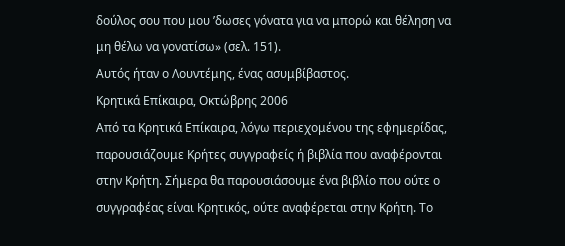δούλος σου που μου ’δωσες γόνατα για να μπορώ και θέληση να μη θέλω να γονατίσω» (σελ. 151).
Αυτός ήταν ο Λουντέμης, ένας ασυμβίβαστος.
Κρητικά Επίκαιρα, Οκτώβρης 2006
Από τα Κρητικά Επίκαιρα, λόγω περιεχομένου της εφημερίδας, παρουσιάζουμε Κρήτες συγγραφείς ή βιβλία που αναφέρονται στην Κρήτη. Σήμερα θα παρουσιάσουμε ένα βιβλίο που ούτε ο συγγραφέας είναι Κρητικός, ούτε αναφέρεται στην Κρήτη. Το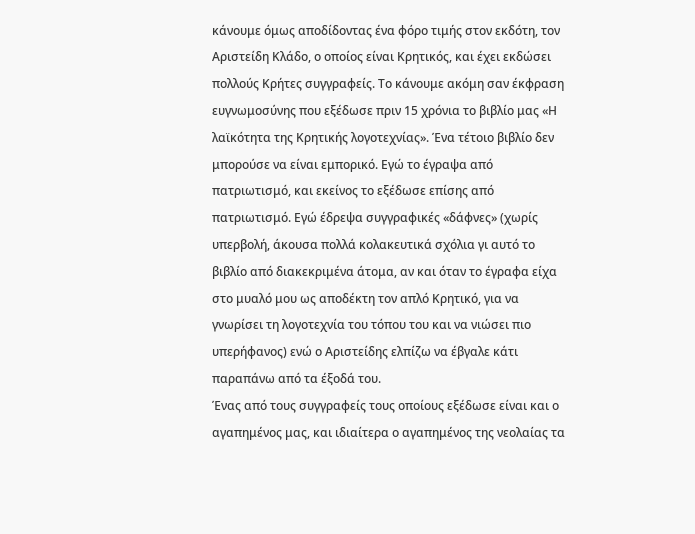κάνουμε όμως αποδίδοντας ένα φόρο τιμής στον εκδότη, τον Αριστείδη Κλάδο, ο οποίος είναι Κρητικός, και έχει εκδώσει πολλούς Κρήτες συγγραφείς. Το κάνουμε ακόμη σαν έκφραση ευγνωμοσύνης που εξέδωσε πριν 15 χρόνια το βιβλίο μας «Η λαϊκότητα της Κρητικής λογοτεχνίας». Ένα τέτοιο βιβλίο δεν μπορούσε να είναι εμπορικό. Εγώ το έγραψα από πατριωτισμό, και εκείνος το εξέδωσε επίσης από πατριωτισμό. Εγώ έδρεψα συγγραφικές «δάφνες» (χωρίς υπερβολή, άκουσα πολλά κολακευτικά σχόλια γι αυτό το βιβλίο από διακεκριμένα άτομα, αν και όταν το έγραφα είχα στο μυαλό μου ως αποδέκτη τον απλό Κρητικό, για να γνωρίσει τη λογοτεχνία του τόπου του και να νιώσει πιο υπερήφανος) ενώ ο Αριστείδης ελπίζω να έβγαλε κάτι παραπάνω από τα έξοδά του.
Ένας από τους συγγραφείς τους οποίους εξέδωσε είναι και ο αγαπημένος μας, και ιδιαίτερα ο αγαπημένος της νεολαίας τα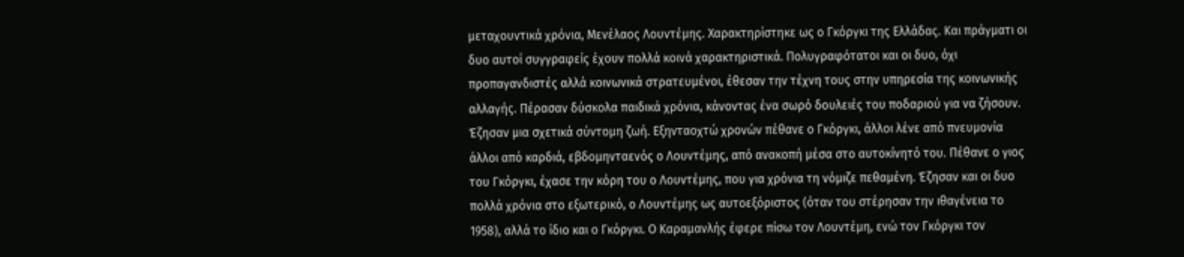μεταχουντικά χρόνια, Μενέλαος Λουντέμης. Χαρακτηρίστηκε ως ο Γκόργκι της Ελλάδας. Και πράγματι οι δυο αυτοί συγγραφείς έχουν πολλά κοινά χαρακτηριστικά. Πολυγραφότατοι και οι δυο, όχι προπαγανδιστές αλλά κοινωνικά στρατευμένοι, έθεσαν την τέχνη τους στην υπηρεσία της κοινωνικής αλλαγής. Πέρασαν δύσκολα παιδικά χρόνια, κάνοντας ένα σωρό δουλειές του ποδαριού για να ζήσουν. Έζησαν μια σχετικά σύντομη ζωή. Εξηνταοχτώ χρονών πέθανε ο Γκόργκι, άλλοι λένε από πνευμονία άλλοι από καρδιά, εβδομηνταενός ο Λουντέμης, από ανακοπή μέσα στο αυτοκίνητό του. Πέθανε ο γιος του Γκόργκι, έχασε την κόρη του ο Λουντέμης, που για χρόνια τη νόμιζε πεθαμένη. Έζησαν και οι δυο πολλά χρόνια στο εξωτερικό, ο Λουντέμης ως αυτοεξόριστος (όταν του στέρησαν την ιθαγένεια το 1958), αλλά το ίδιο και ο Γκόργκι. Ο Καραμανλής έφερε πίσω τον Λουντέμη, ενώ τον Γκόργκι τον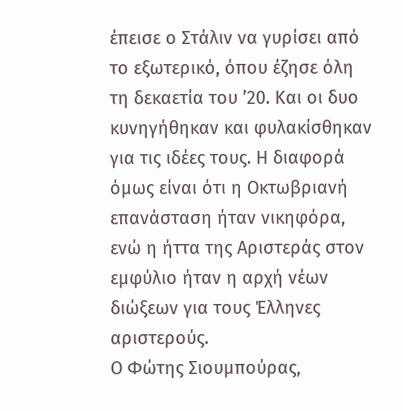έπεισε ο Στάλιν να γυρίσει από το εξωτερικό, όπου έζησε όλη τη δεκαετία του ’20. Και οι δυο κυνηγήθηκαν και φυλακίσθηκαν για τις ιδέες τους. Η διαφορά όμως είναι ότι η Οκτωβριανή επανάσταση ήταν νικηφόρα, ενώ η ήττα της Αριστεράς στον εμφύλιο ήταν η αρχή νέων διώξεων για τους Έλληνες αριστερούς.
Ο Φώτης Σιουμπούρας,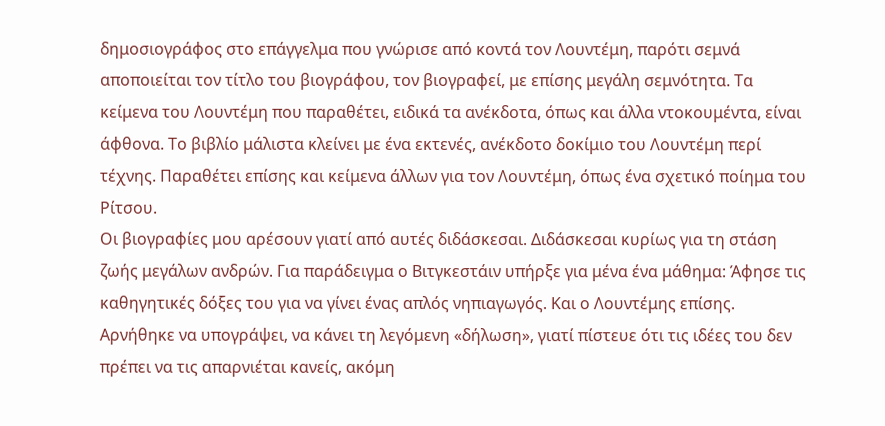δημοσιογράφος στο επάγγελμα που γνώρισε από κοντά τον Λουντέμη, παρότι σεμνά αποποιείται τον τίτλο του βιογράφου, τον βιογραφεί, με επίσης μεγάλη σεμνότητα. Τα κείμενα του Λουντέμη που παραθέτει, ειδικά τα ανέκδοτα, όπως και άλλα ντοκουμέντα, είναι άφθονα. Το βιβλίο μάλιστα κλείνει με ένα εκτενές, ανέκδοτο δοκίμιο του Λουντέμη περί τέχνης. Παραθέτει επίσης και κείμενα άλλων για τον Λουντέμη, όπως ένα σχετικό ποίημα του Ρίτσου.
Οι βιογραφίες μου αρέσουν γιατί από αυτές διδάσκεσαι. Διδάσκεσαι κυρίως για τη στάση ζωής μεγάλων ανδρών. Για παράδειγμα ο Βιτγκεστάιν υπήρξε για μένα ένα μάθημα: Άφησε τις καθηγητικές δόξες του για να γίνει ένας απλός νηπιαγωγός. Και ο Λουντέμης επίσης. Αρνήθηκε να υπογράψει, να κάνει τη λεγόμενη «δήλωση», γιατί πίστευε ότι τις ιδέες του δεν πρέπει να τις απαρνιέται κανείς, ακόμη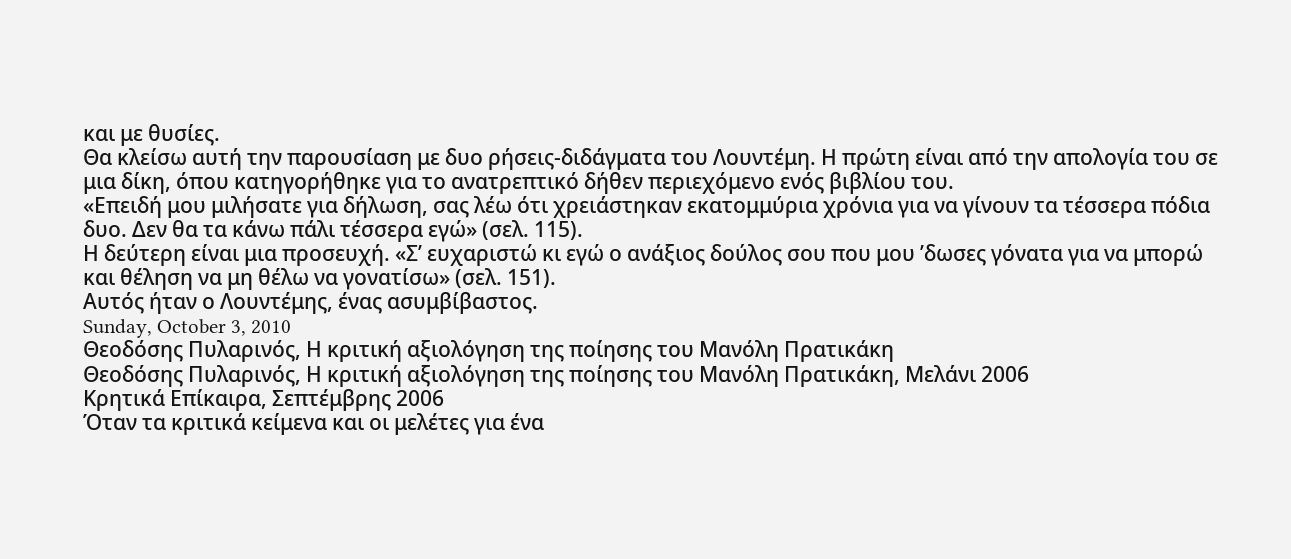και με θυσίες.
Θα κλείσω αυτή την παρουσίαση με δυο ρήσεις-διδάγματα του Λουντέμη. Η πρώτη είναι από την απολογία του σε μια δίκη, όπου κατηγορήθηκε για το ανατρεπτικό δήθεν περιεχόμενο ενός βιβλίου του.
«Επειδή μου μιλήσατε για δήλωση, σας λέω ότι χρειάστηκαν εκατομμύρια χρόνια για να γίνουν τα τέσσερα πόδια δυο. Δεν θα τα κάνω πάλι τέσσερα εγώ» (σελ. 115).
Η δεύτερη είναι μια προσευχή. «Σ’ ευχαριστώ κι εγώ ο ανάξιος δούλος σου που μου ’δωσες γόνατα για να μπορώ και θέληση να μη θέλω να γονατίσω» (σελ. 151).
Αυτός ήταν ο Λουντέμης, ένας ασυμβίβαστος.
Sunday, October 3, 2010
Θεοδόσης Πυλαρινός, Η κριτική αξιολόγηση της ποίησης του Μανόλη Πρατικάκη
Θεοδόσης Πυλαρινός, Η κριτική αξιολόγηση της ποίησης του Μανόλη Πρατικάκη, Μελάνι 2006
Κρητικά Επίκαιρα, Σεπτέμβρης 2006
Όταν τα κριτικά κείμενα και οι μελέτες για ένα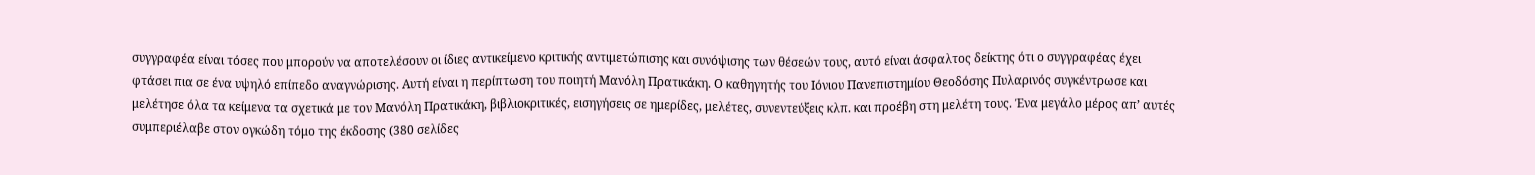συγγραφέα είναι τόσες που μπορούν να αποτελέσουν οι ίδιες αντικείμενο κριτικής αντιμετώπισης και συνόψισης των θέσεών τους, αυτό είναι άσφαλτος δείκτης ότι ο συγγραφέας έχει φτάσει πια σε ένα υψηλό επίπεδο αναγνώρισης. Αυτή είναι η περίπτωση του ποιητή Μανόλη Πρατικάκη. Ο καθηγητής του Ιόνιου Πανεπιστημίου Θεοδόσης Πυλαρινός συγκέντρωσε και μελέτησε όλα τα κείμενα τα σχετικά με τον Μανόλη Πρατικάκη, βιβλιοκριτικές, εισηγήσεις σε ημερίδες, μελέτες, συνεντεύξεις κλπ. και προέβη στη μελέτη τους. Ένα μεγάλο μέρος απ’ αυτές συμπεριέλαβε στον ογκώδη τόμο της έκδοσης (380 σελίδες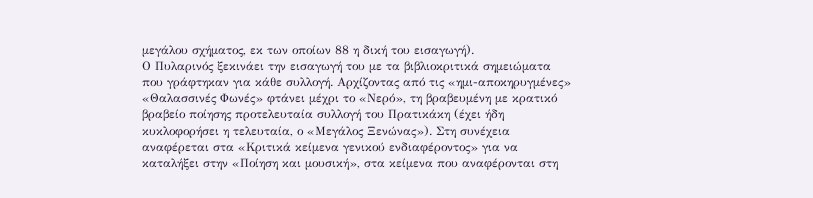μεγάλου σχήματος, εκ των οποίων 88 η δική του εισαγωγή).
Ο Πυλαρινός ξεκινάει την εισαγωγή του με τα βιβλιοκριτικά σημειώματα που γράφτηκαν για κάθε συλλογή. Αρχίζοντας από τις «ημι-αποκηρυγμένες» «Θαλασσινές Φωνές» φτάνει μέχρι το «Νερό», τη βραβευμένη με κρατικό βραβείο ποίησης προτελευταία συλλογή του Πρατικάκη (έχει ήδη κυκλοφορήσει η τελευταία, ο «Μεγάλος Ξενώνας»). Στη συνέχεια αναφέρεται στα «Κριτικά κείμενα γενικού ενδιαφέροντος» για να καταλήξει στην «Ποίηση και μουσική», στα κείμενα που αναφέρονται στη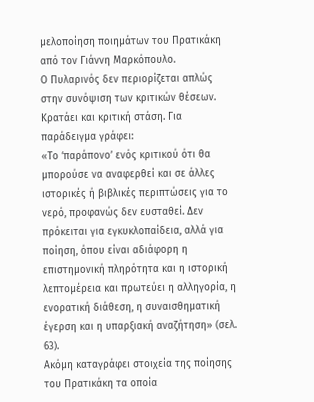μελοποίηση ποιημάτων του Πρατικάκη από τον Γιάννη Μαρκόπουλο.
Ο Πυλαρινός δεν περιορίζεται απλώς στην συνόψιση των κριτικών θέσεων. Κρατάει και κριτική στάση. Για παράδειγμα γράφει:
«Το ‘παράπονο’ ενός κριτικού ότι θα μπορούσε να αναφερθεί και σε άλλες ιστορικές ή βιβλικές περιπτώσεις για το νερό, προφανώς δεν ευσταθεί. Δεν πρόκειται για εγκυκλοπαίδεια, αλλά για ποίηση, όπου είναι αδιάφορη η επιστημονική πληρότητα και η ιστορική λεπτομέρεια και πρωτεύει η αλληγορία, η ενορατική διάθεση, η συναισθηματική έγερση και η υπαρξιακή αναζήτηση» (σελ. 63).
Ακόμη καταγράφει στοιχεία της ποίησης του Πρατικάκη τα οποία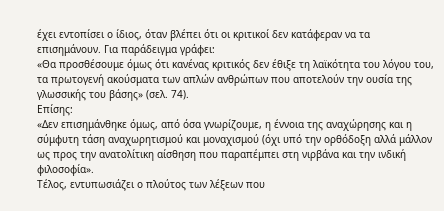έχει εντοπίσει ο ίδιος, όταν βλέπει ότι οι κριτικοί δεν κατάφεραν να τα επισημάνουν. Για παράδειγμα γράφει:
«Θα προσθέσουμε όμως ότι κανένας κριτικός δεν έθιξε τη λαϊκότητα του λόγου του, τα πρωτογενή ακούσματα των απλών ανθρώπων που αποτελούν την ουσία της γλωσσικής του βάσης» (σελ. 74).
Επίσης:
«Δεν επισημάνθηκε όμως, από όσα γνωρίζουμε, η έννοια της αναχώρησης και η σύμφυτη τάση αναχωρητισμού και μοναχισμού (όχι υπό την ορθόδοξη αλλά μάλλον ως προς την ανατολίτικη αίσθηση που παραπέμπει στη νιρβάνα και την ινδική φιλοσοφία».
Τέλος, εντυπωσιάζει ο πλούτος των λέξεων που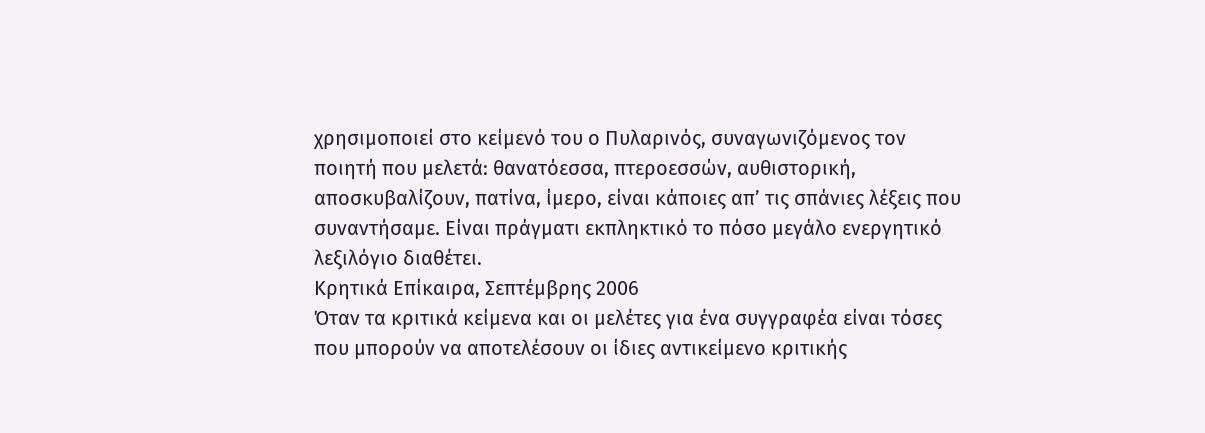χρησιμοποιεί στο κείμενό του ο Πυλαρινός, συναγωνιζόμενος τον ποιητή που μελετά: θανατόεσσα, πτεροεσσών, αυθιστορική, αποσκυβαλίζουν, πατίνα, ίμερο, είναι κάποιες απ’ τις σπάνιες λέξεις που συναντήσαμε. Είναι πράγματι εκπληκτικό το πόσο μεγάλο ενεργητικό λεξιλόγιο διαθέτει.
Κρητικά Επίκαιρα, Σεπτέμβρης 2006
Όταν τα κριτικά κείμενα και οι μελέτες για ένα συγγραφέα είναι τόσες που μπορούν να αποτελέσουν οι ίδιες αντικείμενο κριτικής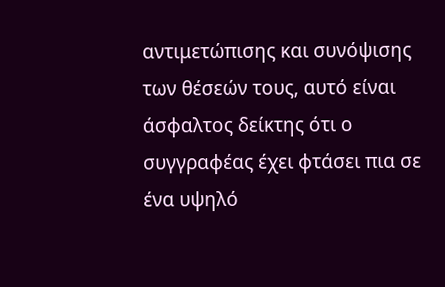αντιμετώπισης και συνόψισης των θέσεών τους, αυτό είναι άσφαλτος δείκτης ότι ο συγγραφέας έχει φτάσει πια σε ένα υψηλό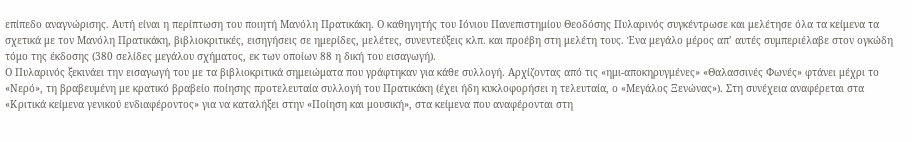επίπεδο αναγνώρισης. Αυτή είναι η περίπτωση του ποιητή Μανόλη Πρατικάκη. Ο καθηγητής του Ιόνιου Πανεπιστημίου Θεοδόσης Πυλαρινός συγκέντρωσε και μελέτησε όλα τα κείμενα τα σχετικά με τον Μανόλη Πρατικάκη, βιβλιοκριτικές, εισηγήσεις σε ημερίδες, μελέτες, συνεντεύξεις κλπ. και προέβη στη μελέτη τους. Ένα μεγάλο μέρος απ’ αυτές συμπεριέλαβε στον ογκώδη τόμο της έκδοσης (380 σελίδες μεγάλου σχήματος, εκ των οποίων 88 η δική του εισαγωγή).
Ο Πυλαρινός ξεκινάει την εισαγωγή του με τα βιβλιοκριτικά σημειώματα που γράφτηκαν για κάθε συλλογή. Αρχίζοντας από τις «ημι-αποκηρυγμένες» «Θαλασσινές Φωνές» φτάνει μέχρι το «Νερό», τη βραβευμένη με κρατικό βραβείο ποίησης προτελευταία συλλογή του Πρατικάκη (έχει ήδη κυκλοφορήσει η τελευταία, ο «Μεγάλος Ξενώνας»). Στη συνέχεια αναφέρεται στα «Κριτικά κείμενα γενικού ενδιαφέροντος» για να καταλήξει στην «Ποίηση και μουσική», στα κείμενα που αναφέρονται στη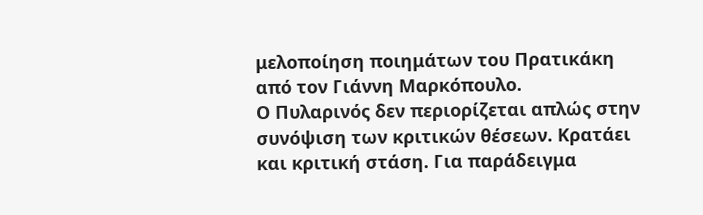μελοποίηση ποιημάτων του Πρατικάκη από τον Γιάννη Μαρκόπουλο.
Ο Πυλαρινός δεν περιορίζεται απλώς στην συνόψιση των κριτικών θέσεων. Κρατάει και κριτική στάση. Για παράδειγμα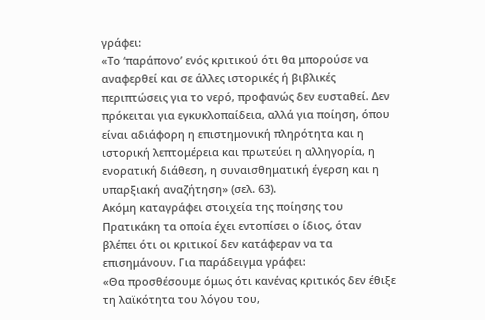γράφει:
«Το ‘παράπονο’ ενός κριτικού ότι θα μπορούσε να αναφερθεί και σε άλλες ιστορικές ή βιβλικές περιπτώσεις για το νερό, προφανώς δεν ευσταθεί. Δεν πρόκειται για εγκυκλοπαίδεια, αλλά για ποίηση, όπου είναι αδιάφορη η επιστημονική πληρότητα και η ιστορική λεπτομέρεια και πρωτεύει η αλληγορία, η ενορατική διάθεση, η συναισθηματική έγερση και η υπαρξιακή αναζήτηση» (σελ. 63).
Ακόμη καταγράφει στοιχεία της ποίησης του Πρατικάκη τα οποία έχει εντοπίσει ο ίδιος, όταν βλέπει ότι οι κριτικοί δεν κατάφεραν να τα επισημάνουν. Για παράδειγμα γράφει:
«Θα προσθέσουμε όμως ότι κανένας κριτικός δεν έθιξε τη λαϊκότητα του λόγου του,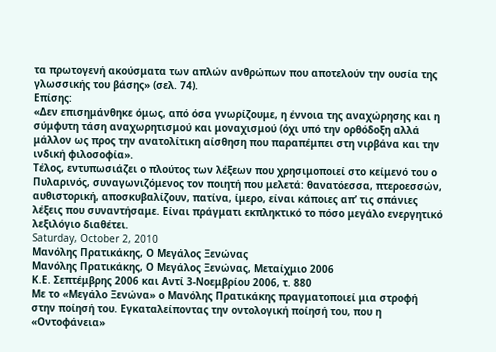τα πρωτογενή ακούσματα των απλών ανθρώπων που αποτελούν την ουσία της γλωσσικής του βάσης» (σελ. 74).
Επίσης:
«Δεν επισημάνθηκε όμως, από όσα γνωρίζουμε, η έννοια της αναχώρησης και η σύμφυτη τάση αναχωρητισμού και μοναχισμού (όχι υπό την ορθόδοξη αλλά μάλλον ως προς την ανατολίτικη αίσθηση που παραπέμπει στη νιρβάνα και την ινδική φιλοσοφία».
Τέλος, εντυπωσιάζει ο πλούτος των λέξεων που χρησιμοποιεί στο κείμενό του ο Πυλαρινός, συναγωνιζόμενος τον ποιητή που μελετά: θανατόεσσα, πτεροεσσών, αυθιστορική, αποσκυβαλίζουν, πατίνα, ίμερο, είναι κάποιες απ’ τις σπάνιες λέξεις που συναντήσαμε. Είναι πράγματι εκπληκτικό το πόσο μεγάλο ενεργητικό λεξιλόγιο διαθέτει.
Saturday, October 2, 2010
Μανόλης Πρατικάκης, Ο Μεγάλος Ξενώνας
Μανόλης Πρατικάκης, Ο Μεγάλος Ξενώνας, Μεταίχμιο 2006
Κ.Ε. Σεπτέμβρης 2006 και Αντί 3-Νοεμβρίου 2006, τ. 880
Με το «Μεγάλο Ξενώνα» ο Μανόλης Πρατικάκης πραγματοποιεί μια στροφή στην ποίησή του. Εγκαταλείποντας την οντολογική ποίησή του, που η «Οντοφάνεια»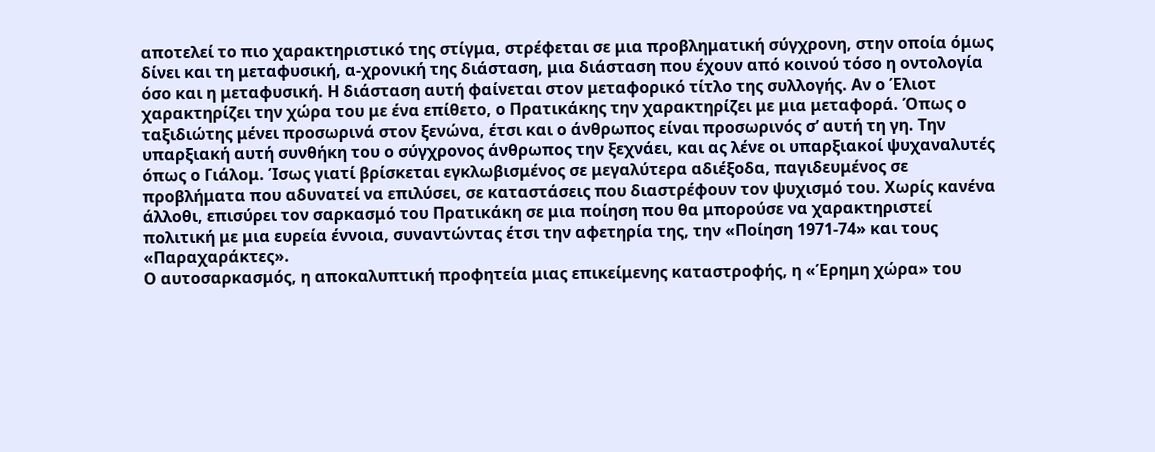αποτελεί το πιο χαρακτηριστικό της στίγμα, στρέφεται σε μια προβληματική σύγχρονη, στην οποία όμως δίνει και τη μεταφυσική, α-χρονική της διάσταση, μια διάσταση που έχουν από κοινού τόσο η οντολογία όσο και η μεταφυσική. Η διάσταση αυτή φαίνεται στον μεταφορικό τίτλο της συλλογής. Αν ο Έλιοτ χαρακτηρίζει την χώρα του με ένα επίθετο, ο Πρατικάκης την χαρακτηρίζει με μια μεταφορά. Όπως ο ταξιδιώτης μένει προσωρινά στον ξενώνα, έτσι και ο άνθρωπος είναι προσωρινός σ’ αυτή τη γη. Την υπαρξιακή αυτή συνθήκη του ο σύγχρονος άνθρωπος την ξεχνάει, και ας λένε οι υπαρξιακοί ψυχαναλυτές όπως ο Γιάλομ. Ίσως γιατί βρίσκεται εγκλωβισμένος σε μεγαλύτερα αδιέξοδα, παγιδευμένος σε προβλήματα που αδυνατεί να επιλύσει, σε καταστάσεις που διαστρέφουν τον ψυχισμό του. Χωρίς κανένα άλλοθι, επισύρει τον σαρκασμό του Πρατικάκη σε μια ποίηση που θα μπορούσε να χαρακτηριστεί πολιτική με μια ευρεία έννοια, συναντώντας έτσι την αφετηρία της, την «Ποίηση 1971-74» και τους «Παραχαράκτες».
Ο αυτοσαρκασμός, η αποκαλυπτική προφητεία μιας επικείμενης καταστροφής, η «Έρημη χώρα» του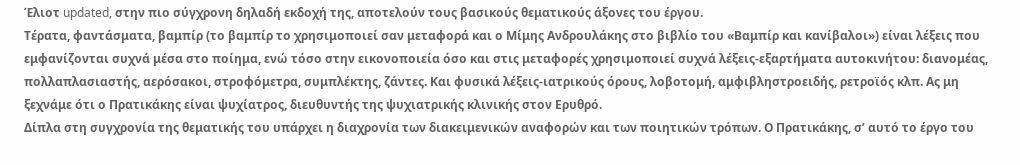Έλιοτ updated, στην πιο σύγχρονη δηλαδή εκδοχή της, αποτελούν τους βασικούς θεματικούς άξονες του έργου.
Τέρατα, φαντάσματα, βαμπίρ (το βαμπίρ το χρησιμοποιεί σαν μεταφορά και ο Μίμης Ανδρουλάκης στο βιβλίο του «Βαμπίρ και κανίβαλοι») είναι λέξεις που εμφανίζονται συχνά μέσα στο ποίημα, ενώ τόσο στην εικονοποιεία όσο και στις μεταφορές χρησιμοποιεί συχνά λέξεις-εξαρτήματα αυτοκινήτου: διανομέας, πολλαπλασιαστής, αερόσακοι, στροφόμετρα, συμπλέκτης, ζάντες. Και φυσικά λέξεις-ιατρικούς όρους, λοβοτομή, αμφιβληστροειδής, ρετροϊός κλπ. Ας μη ξεχνάμε ότι ο Πρατικάκης είναι ψυχίατρος, διευθυντής της ψυχιατρικής κλινικής στον Ερυθρό.
Δίπλα στη συγχρονία της θεματικής του υπάρχει η διαχρονία των διακειμενικών αναφορών και των ποιητικών τρόπων. Ο Πρατικάκης, σ’ αυτό το έργο του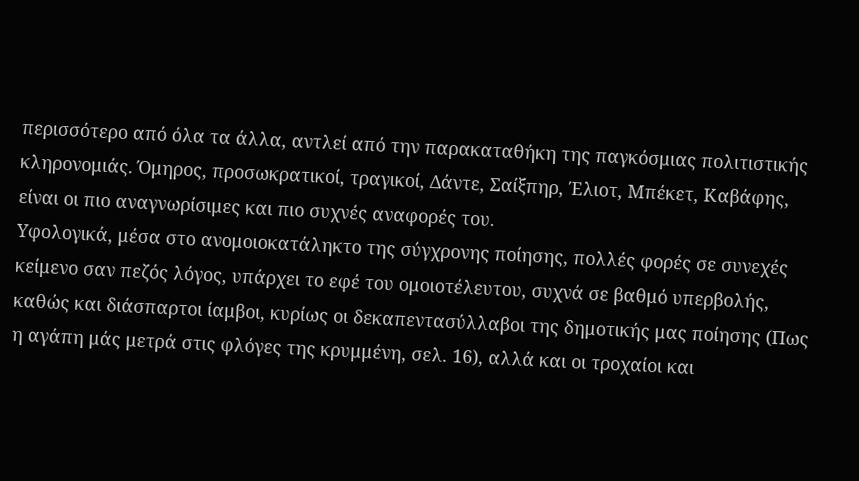περισσότερο από όλα τα άλλα, αντλεί από την παρακαταθήκη της παγκόσμιας πολιτιστικής κληρονομιάς. Όμηρος, προσωκρατικοί, τραγικοί, Δάντε, Σαίξπηρ, Έλιοτ, Μπέκετ, Καβάφης, είναι οι πιο αναγνωρίσιμες και πιο συχνές αναφορές του.
Υφολογικά, μέσα στο ανομοιοκατάληκτο της σύγχρονης ποίησης, πολλές φορές σε συνεχές κείμενο σαν πεζός λόγος, υπάρχει το εφέ του ομοιοτέλευτου, συχνά σε βαθμό υπερβολής, καθώς και διάσπαρτοι ίαμβοι, κυρίως οι δεκαπεντασύλλαβοι της δημοτικής μας ποίησης (Πως η αγάπη μάς μετρά στις φλόγες της κρυμμένη, σελ. 16), αλλά και οι τροχαίοι και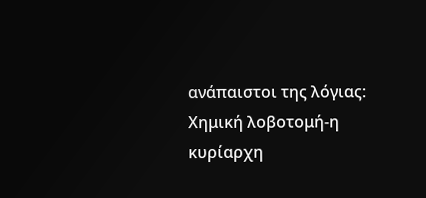ανάπαιστοι της λόγιας:
Χημική λοβοτομή-η κυρίαρχη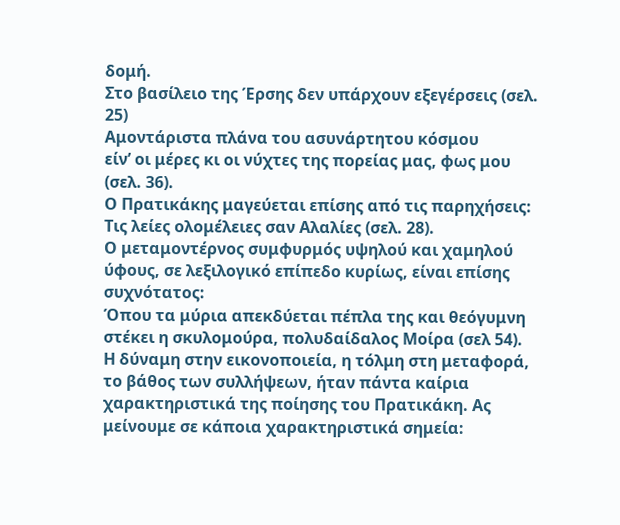δομή.
Στο βασίλειο της Έρσης δεν υπάρχουν εξεγέρσεις (σελ. 25)
Αμοντάριστα πλάνα του ασυνάρτητου κόσμου
είν’ οι μέρες κι οι νύχτες της πορείας μας, φως μου (σελ. 36).
Ο Πρατικάκης μαγεύεται επίσης από τις παρηχήσεις:
Τις λείες ολομέλειες σαν Αλαλίες (σελ. 28).
Ο μεταμοντέρνος συμφυρμός υψηλού και χαμηλού ύφους, σε λεξιλογικό επίπεδο κυρίως, είναι επίσης συχνότατος:
Όπου τα μύρια απεκδύεται πέπλα της και θεόγυμνη στέκει η σκυλομούρα, πολυδαίδαλος Μοίρα (σελ 54).
Η δύναμη στην εικονοποιεία, η τόλμη στη μεταφορά, το βάθος των συλλήψεων, ήταν πάντα καίρια χαρακτηριστικά της ποίησης του Πρατικάκη. Ας μείνουμε σε κάποια χαρακτηριστικά σημεία: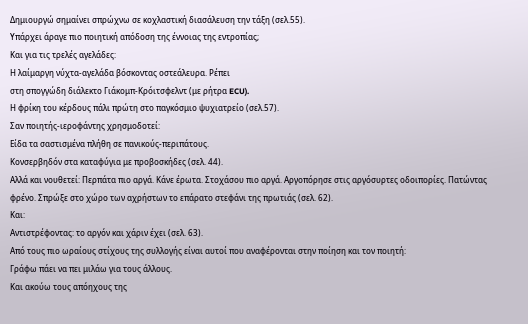Δημιουργώ σημαίνει σπρώχνω σε κοχλαστική διασάλευση την τάξη (σελ.55).
Υπάρχει άραγε πιο ποιητική απόδοση της έννοιας της εντροπίας;
Και για τις τρελές αγελάδες:
Η λαίμαργη νύχτα-αγελάδα βόσκοντας οστεάλευρα. Ρέπει
στη σπογγώδη διάλεκτο Γιάκομπ-Κρόιτσφελντ (με ρήτρα ECU).
Η φρίκη του κέρδους πάλι πρώτη στο παγκόσμιο ψυχιατρείο (σελ.57).
Σαν ποιητής-ιεροφάντης χρησμοδοτεί:
Είδα τα σαστισμένα πλήθη σε πανικούς-περιπάτους.
Κονσερβηδόν στα καταφύγια με προβοσκήδες (σελ. 44).
Αλλά και νουθετεί: Περπάτα πιο αργά. Κάνε έρωτα. Στοχάσου πιο αργά. Αργοπόρησε στις αργόσυρτες οδοιπορίες. Πατώντας φρένο. Σπρώξε στο χώρο των αχρήστων το επάρατο στεφάνι της πρωτιάς (σελ. 62).
Και:
Αντιστρέφοντας: το αργόν και χάριν έχει (σελ. 63).
Από τους πιο ωραίους στίχους της συλλογής είναι αυτοί που αναφέρονται στην ποίηση και τον ποιητή:
Γράφω πάει να πει μιλάω για τους άλλους.
Και ακούω τους απόηχους της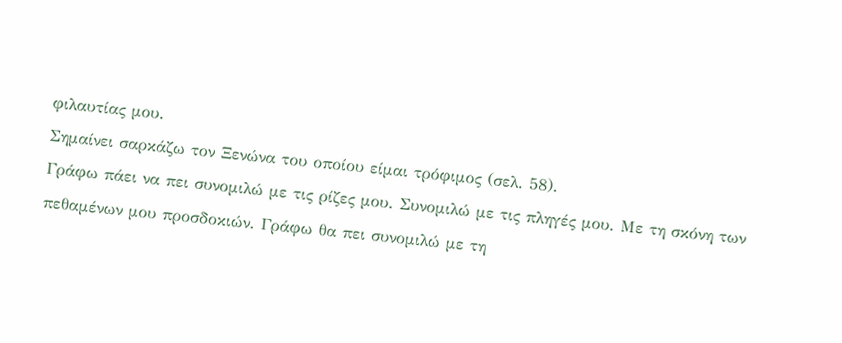φιλαυτίας μου.
Σημαίνει σαρκάζω τον Ξενώνα του οποίου είμαι τρόφιμος (σελ. 58).
Γράφω πάει να πει συνομιλώ με τις ρίζες μου. Συνομιλώ με τις πληγές μου. Με τη σκόνη των πεθαμένων μου προσδοκιών. Γράφω θα πει συνομιλώ με τη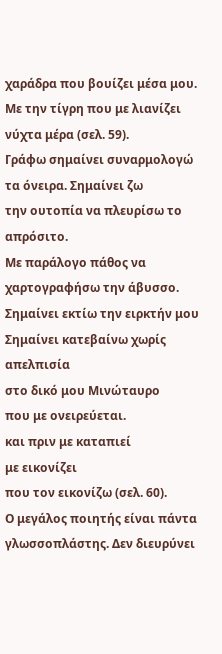χαράδρα που βουίζει μέσα μου. Με την τίγρη που με λιανίζει νύχτα μέρα (σελ. 59).
Γράφω σημαίνει συναρμολογώ τα όνειρα. Σημαίνει ζω
την ουτοπία να πλευρίσω το απρόσιτο.
Με παράλογο πάθος να χαρτογραφήσω την άβυσσο.
Σημαίνει εκτίω την ειρκτήν μου
Σημαίνει κατεβαίνω χωρίς απελπισία
στο δικό μου Μινώταυρο
που με ονειρεύεται.
και πριν με καταπιεί
με εικονίζει
που τον εικονίζω (σελ. 60).
Ο μεγάλος ποιητής είναι πάντα γλωσσοπλάστης. Δεν διευρύνει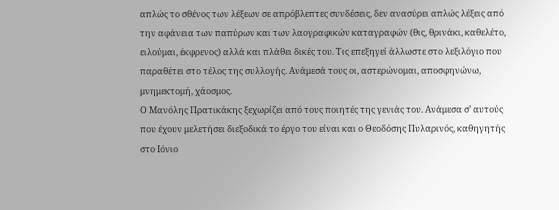απλώς το σθένος των λέξεων σε απρόβλεπτες συνδέσεις, δεν ανασύρει απλώς λέξεις από την αφάνεια των παπύρων και των λαογραφικών καταγραφών (θις, θρινάκι, καθελέτο, ειλούμαι, έκφρενος) αλλά και πλάθει δικές του. Τις επεξηγεί άλλωστε στο λεξιλόγιο που παραθέτει στο τέλος της συλλογής. Ανάμεσά τους οι, αστερώνομαι, αποσφηνώνω, μνημεκτομή, χάοσμος.
Ο Μανόλης Πρατικάκης ξεχωρίζει από τους ποιητές της γενιάς του. Ανάμεσα σ’ αυτούς που έχουν μελετήσει διεξοδικά το έργο του είναι και ο Θεοδόσης Πυλαρινός, καθηγητής στο Ιόνιο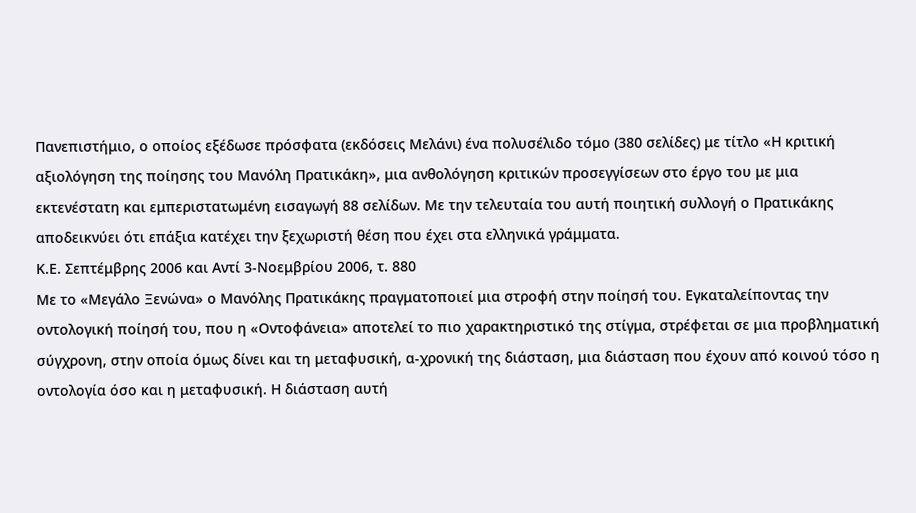Πανεπιστήμιο, ο οποίος εξέδωσε πρόσφατα (εκδόσεις Μελάνι) ένα πολυσέλιδο τόμο (380 σελίδες) με τίτλο «Η κριτική αξιολόγηση της ποίησης του Μανόλη Πρατικάκη», μια ανθολόγηση κριτικών προσεγγίσεων στο έργο του με μια εκτενέστατη και εμπεριστατωμένη εισαγωγή 88 σελίδων. Με την τελευταία του αυτή ποιητική συλλογή ο Πρατικάκης αποδεικνύει ότι επάξια κατέχει την ξεχωριστή θέση που έχει στα ελληνικά γράμματα.
Κ.Ε. Σεπτέμβρης 2006 και Αντί 3-Νοεμβρίου 2006, τ. 880
Με το «Μεγάλο Ξενώνα» ο Μανόλης Πρατικάκης πραγματοποιεί μια στροφή στην ποίησή του. Εγκαταλείποντας την οντολογική ποίησή του, που η «Οντοφάνεια» αποτελεί το πιο χαρακτηριστικό της στίγμα, στρέφεται σε μια προβληματική σύγχρονη, στην οποία όμως δίνει και τη μεταφυσική, α-χρονική της διάσταση, μια διάσταση που έχουν από κοινού τόσο η οντολογία όσο και η μεταφυσική. Η διάσταση αυτή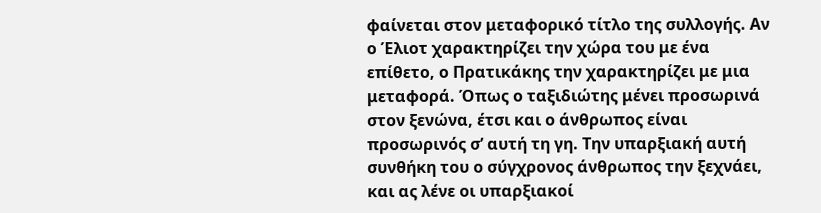φαίνεται στον μεταφορικό τίτλο της συλλογής. Αν ο Έλιοτ χαρακτηρίζει την χώρα του με ένα επίθετο, ο Πρατικάκης την χαρακτηρίζει με μια μεταφορά. Όπως ο ταξιδιώτης μένει προσωρινά στον ξενώνα, έτσι και ο άνθρωπος είναι προσωρινός σ’ αυτή τη γη. Την υπαρξιακή αυτή συνθήκη του ο σύγχρονος άνθρωπος την ξεχνάει, και ας λένε οι υπαρξιακοί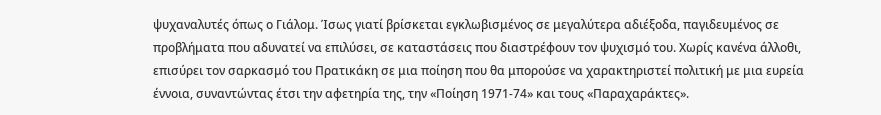ψυχαναλυτές όπως ο Γιάλομ. Ίσως γιατί βρίσκεται εγκλωβισμένος σε μεγαλύτερα αδιέξοδα, παγιδευμένος σε προβλήματα που αδυνατεί να επιλύσει, σε καταστάσεις που διαστρέφουν τον ψυχισμό του. Χωρίς κανένα άλλοθι, επισύρει τον σαρκασμό του Πρατικάκη σε μια ποίηση που θα μπορούσε να χαρακτηριστεί πολιτική με μια ευρεία έννοια, συναντώντας έτσι την αφετηρία της, την «Ποίηση 1971-74» και τους «Παραχαράκτες».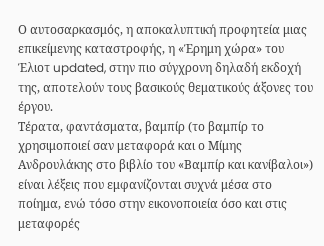Ο αυτοσαρκασμός, η αποκαλυπτική προφητεία μιας επικείμενης καταστροφής, η «Έρημη χώρα» του Έλιοτ updated, στην πιο σύγχρονη δηλαδή εκδοχή της, αποτελούν τους βασικούς θεματικούς άξονες του έργου.
Τέρατα, φαντάσματα, βαμπίρ (το βαμπίρ το χρησιμοποιεί σαν μεταφορά και ο Μίμης Ανδρουλάκης στο βιβλίο του «Βαμπίρ και κανίβαλοι») είναι λέξεις που εμφανίζονται συχνά μέσα στο ποίημα, ενώ τόσο στην εικονοποιεία όσο και στις μεταφορές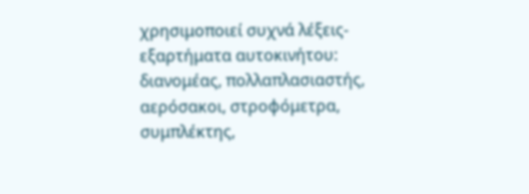χρησιμοποιεί συχνά λέξεις-εξαρτήματα αυτοκινήτου: διανομέας, πολλαπλασιαστής, αερόσακοι, στροφόμετρα, συμπλέκτης,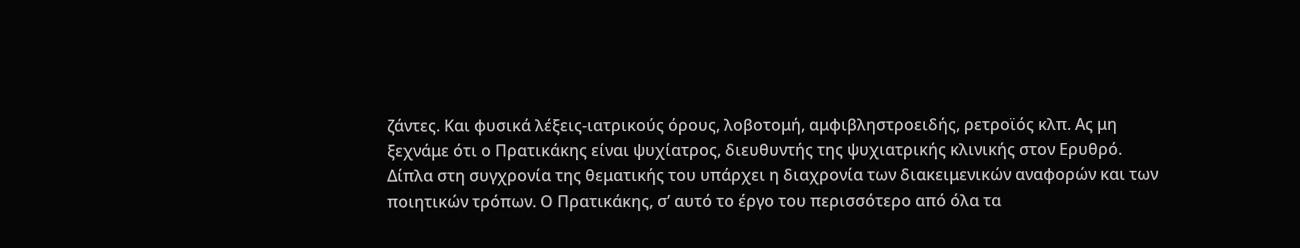ζάντες. Και φυσικά λέξεις-ιατρικούς όρους, λοβοτομή, αμφιβληστροειδής, ρετροϊός κλπ. Ας μη ξεχνάμε ότι ο Πρατικάκης είναι ψυχίατρος, διευθυντής της ψυχιατρικής κλινικής στον Ερυθρό.
Δίπλα στη συγχρονία της θεματικής του υπάρχει η διαχρονία των διακειμενικών αναφορών και των ποιητικών τρόπων. Ο Πρατικάκης, σ’ αυτό το έργο του περισσότερο από όλα τα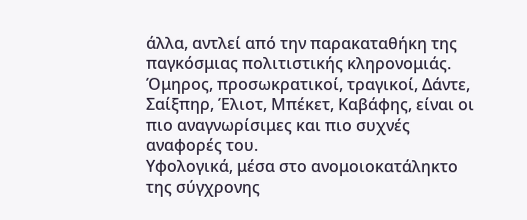άλλα, αντλεί από την παρακαταθήκη της παγκόσμιας πολιτιστικής κληρονομιάς. Όμηρος, προσωκρατικοί, τραγικοί, Δάντε, Σαίξπηρ, Έλιοτ, Μπέκετ, Καβάφης, είναι οι πιο αναγνωρίσιμες και πιο συχνές αναφορές του.
Υφολογικά, μέσα στο ανομοιοκατάληκτο της σύγχρονης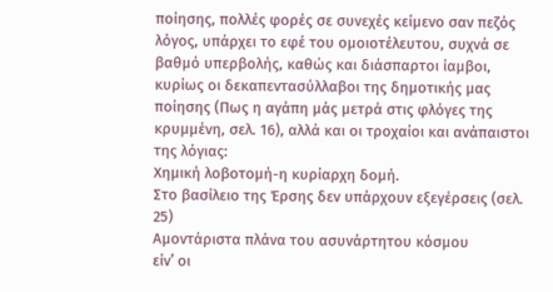ποίησης, πολλές φορές σε συνεχές κείμενο σαν πεζός λόγος, υπάρχει το εφέ του ομοιοτέλευτου, συχνά σε βαθμό υπερβολής, καθώς και διάσπαρτοι ίαμβοι, κυρίως οι δεκαπεντασύλλαβοι της δημοτικής μας ποίησης (Πως η αγάπη μάς μετρά στις φλόγες της κρυμμένη, σελ. 16), αλλά και οι τροχαίοι και ανάπαιστοι της λόγιας:
Χημική λοβοτομή-η κυρίαρχη δομή.
Στο βασίλειο της Έρσης δεν υπάρχουν εξεγέρσεις (σελ. 25)
Αμοντάριστα πλάνα του ασυνάρτητου κόσμου
είν’ οι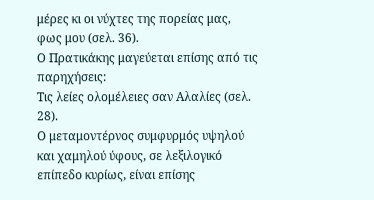μέρες κι οι νύχτες της πορείας μας, φως μου (σελ. 36).
Ο Πρατικάκης μαγεύεται επίσης από τις παρηχήσεις:
Τις λείες ολομέλειες σαν Αλαλίες (σελ. 28).
Ο μεταμοντέρνος συμφυρμός υψηλού και χαμηλού ύφους, σε λεξιλογικό επίπεδο κυρίως, είναι επίσης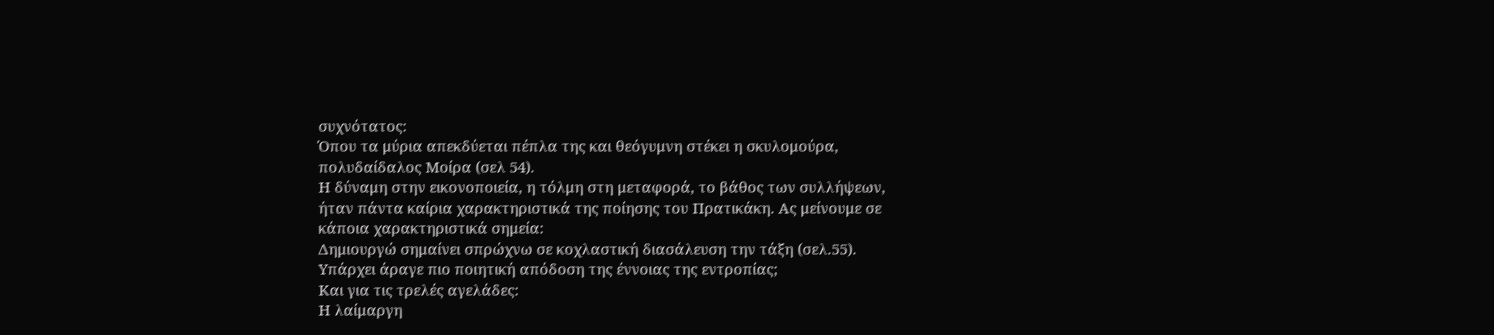συχνότατος:
Όπου τα μύρια απεκδύεται πέπλα της και θεόγυμνη στέκει η σκυλομούρα, πολυδαίδαλος Μοίρα (σελ 54).
Η δύναμη στην εικονοποιεία, η τόλμη στη μεταφορά, το βάθος των συλλήψεων, ήταν πάντα καίρια χαρακτηριστικά της ποίησης του Πρατικάκη. Ας μείνουμε σε κάποια χαρακτηριστικά σημεία:
Δημιουργώ σημαίνει σπρώχνω σε κοχλαστική διασάλευση την τάξη (σελ.55).
Υπάρχει άραγε πιο ποιητική απόδοση της έννοιας της εντροπίας;
Και για τις τρελές αγελάδες:
Η λαίμαργη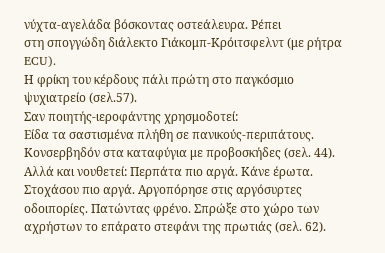νύχτα-αγελάδα βόσκοντας οστεάλευρα. Ρέπει
στη σπογγώδη διάλεκτο Γιάκομπ-Κρόιτσφελντ (με ρήτρα ECU).
Η φρίκη του κέρδους πάλι πρώτη στο παγκόσμιο ψυχιατρείο (σελ.57).
Σαν ποιητής-ιεροφάντης χρησμοδοτεί:
Είδα τα σαστισμένα πλήθη σε πανικούς-περιπάτους.
Κονσερβηδόν στα καταφύγια με προβοσκήδες (σελ. 44).
Αλλά και νουθετεί: Περπάτα πιο αργά. Κάνε έρωτα. Στοχάσου πιο αργά. Αργοπόρησε στις αργόσυρτες οδοιπορίες. Πατώντας φρένο. Σπρώξε στο χώρο των αχρήστων το επάρατο στεφάνι της πρωτιάς (σελ. 62).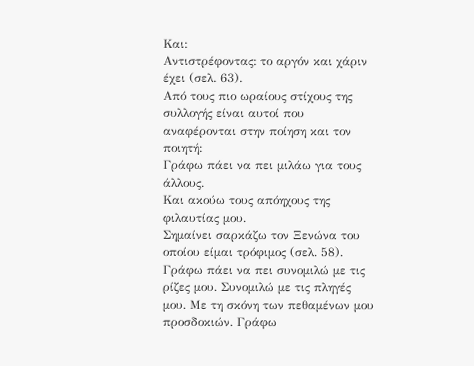Και:
Αντιστρέφοντας: το αργόν και χάριν έχει (σελ. 63).
Από τους πιο ωραίους στίχους της συλλογής είναι αυτοί που αναφέρονται στην ποίηση και τον ποιητή:
Γράφω πάει να πει μιλάω για τους άλλους.
Και ακούω τους απόηχους της φιλαυτίας μου.
Σημαίνει σαρκάζω τον Ξενώνα του οποίου είμαι τρόφιμος (σελ. 58).
Γράφω πάει να πει συνομιλώ με τις ρίζες μου. Συνομιλώ με τις πληγές μου. Με τη σκόνη των πεθαμένων μου προσδοκιών. Γράφω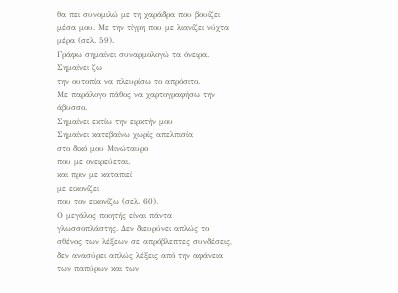θα πει συνομιλώ με τη χαράδρα που βουίζει μέσα μου. Με την τίγρη που με λιανίζει νύχτα μέρα (σελ. 59).
Γράφω σημαίνει συναρμολογώ τα όνειρα. Σημαίνει ζω
την ουτοπία να πλευρίσω το απρόσιτο.
Με παράλογο πάθος να χαρτογραφήσω την άβυσσο.
Σημαίνει εκτίω την ειρκτήν μου
Σημαίνει κατεβαίνω χωρίς απελπισία
στο δικό μου Μινώταυρο
που με ονειρεύεται.
και πριν με καταπιεί
με εικονίζει
που τον εικονίζω (σελ. 60).
Ο μεγάλος ποιητής είναι πάντα γλωσσοπλάστης. Δεν διευρύνει απλώς το σθένος των λέξεων σε απρόβλεπτες συνδέσεις, δεν ανασύρει απλώς λέξεις από την αφάνεια των παπύρων και των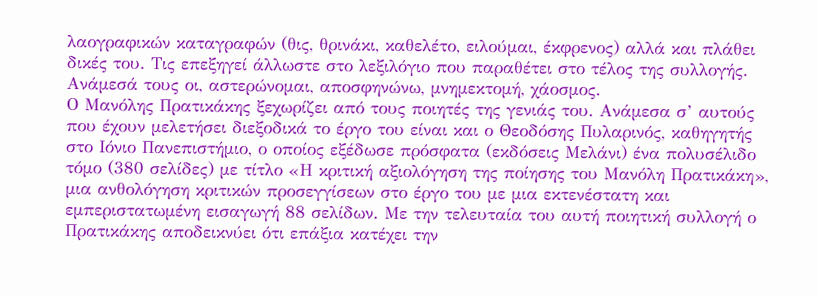λαογραφικών καταγραφών (θις, θρινάκι, καθελέτο, ειλούμαι, έκφρενος) αλλά και πλάθει δικές του. Τις επεξηγεί άλλωστε στο λεξιλόγιο που παραθέτει στο τέλος της συλλογής. Ανάμεσά τους οι, αστερώνομαι, αποσφηνώνω, μνημεκτομή, χάοσμος.
Ο Μανόλης Πρατικάκης ξεχωρίζει από τους ποιητές της γενιάς του. Ανάμεσα σ’ αυτούς που έχουν μελετήσει διεξοδικά το έργο του είναι και ο Θεοδόσης Πυλαρινός, καθηγητής στο Ιόνιο Πανεπιστήμιο, ο οποίος εξέδωσε πρόσφατα (εκδόσεις Μελάνι) ένα πολυσέλιδο τόμο (380 σελίδες) με τίτλο «Η κριτική αξιολόγηση της ποίησης του Μανόλη Πρατικάκη», μια ανθολόγηση κριτικών προσεγγίσεων στο έργο του με μια εκτενέστατη και εμπεριστατωμένη εισαγωγή 88 σελίδων. Με την τελευταία του αυτή ποιητική συλλογή ο Πρατικάκης αποδεικνύει ότι επάξια κατέχει την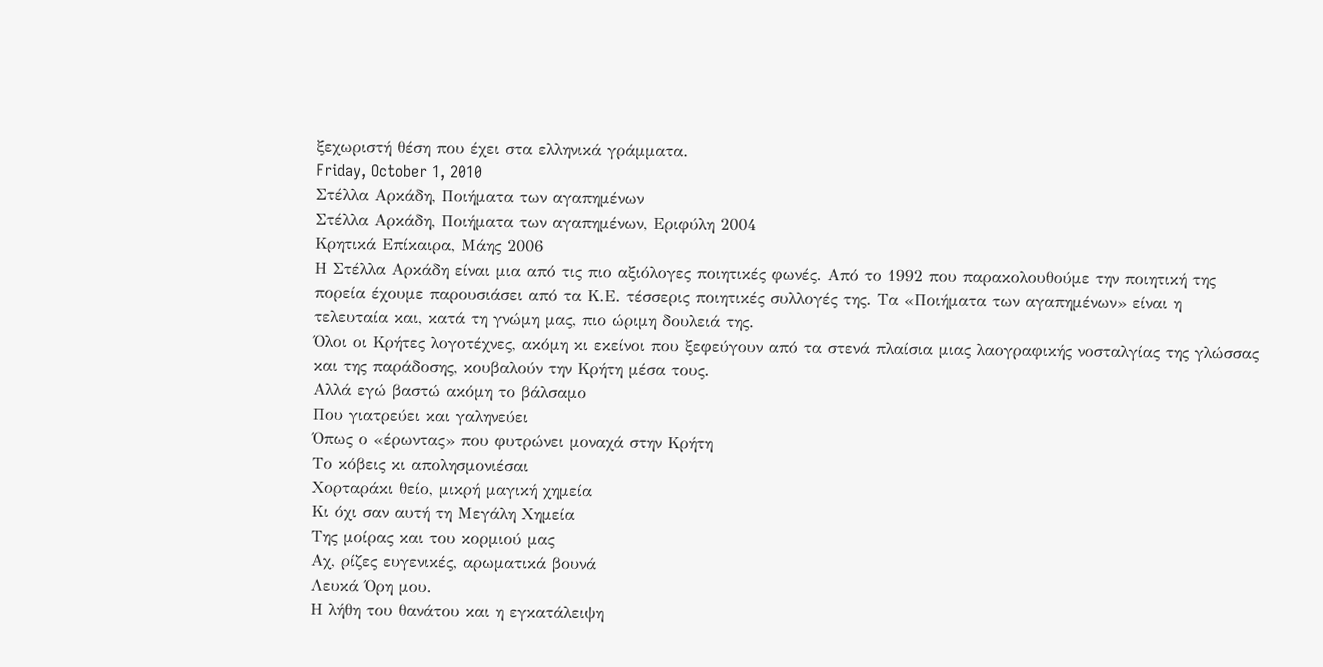ξεχωριστή θέση που έχει στα ελληνικά γράμματα.
Friday, October 1, 2010
Στέλλα Αρκάδη, Ποιήματα των αγαπημένων
Στέλλα Αρκάδη, Ποιήματα των αγαπημένων, Εριφύλη 2004
Κρητικά Επίκαιρα, Μάης 2006
Η Στέλλα Αρκάδη είναι μια από τις πιο αξιόλογες ποιητικές φωνές. Από το 1992 που παρακολουθούμε την ποιητική της πορεία έχουμε παρουσιάσει από τα Κ.Ε. τέσσερις ποιητικές συλλογές της. Τα «Ποιήματα των αγαπημένων» είναι η τελευταία και, κατά τη γνώμη μας, πιο ώριμη δουλειά της.
Όλοι οι Κρήτες λογοτέχνες, ακόμη κι εκείνοι που ξεφεύγουν από τα στενά πλαίσια μιας λαογραφικής νοσταλγίας της γλώσσας και της παράδοσης, κουβαλούν την Κρήτη μέσα τους.
Αλλά εγώ βαστώ ακόμη το βάλσαμο
Που γιατρεύει και γαληνεύει
Όπως ο «έρωντας» που φυτρώνει μοναχά στην Κρήτη
Το κόβεις κι απολησμονιέσαι
Χορταράκι θείο, μικρή μαγική χημεία
Κι όχι σαν αυτή τη Μεγάλη Χημεία
Της μοίρας και του κορμιού μας
Αχ, ρίζες ευγενικές, αρωματικά βουνά
Λευκά Όρη μου.
Η λήθη του θανάτου και η εγκατάλειψη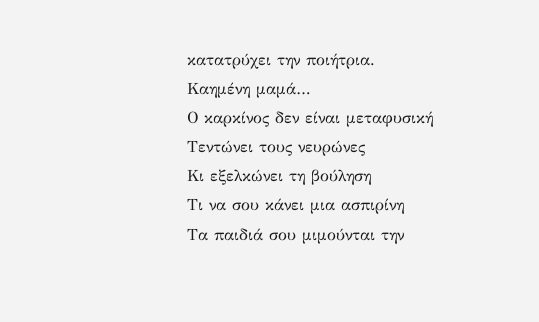κατατρύχει την ποιήτρια.
Καημένη μαμά…
Ο καρκίνος δεν είναι μεταφυσική
Τεντώνει τους νευρώνες
Κι εξελκώνει τη βούληση
Τι να σου κάνει μια ασπιρίνη
Τα παιδιά σου μιμούνται την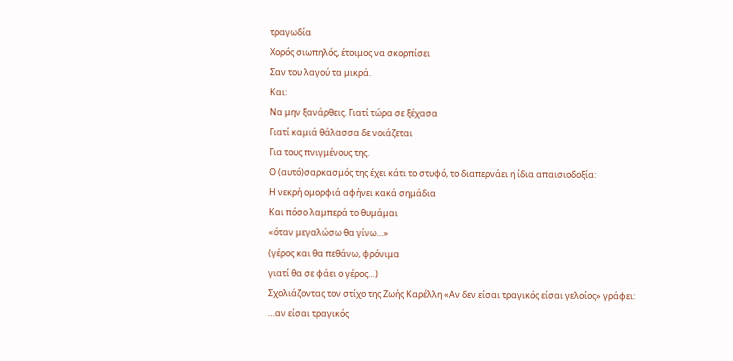τραγωδία
Χορός σιωπηλός, έτοιμος να σκορπίσει
Σαν του λαγού τα μικρά.
Και:
Να μην ξανάρθεις. Γιατί τώρα σε ξέχασα
Γιατί καμιά θάλασσα δε νοιάζεται
Για τους πνιγμένους της.
Ο (αυτό)σαρκασμός της έχει κάτι το στυφό, το διαπερνάει η ίδια απαισιοδοξία:
Η νεκρή ομορφιά αφήνει κακά σημάδια
Και πόσο λαμπερά το θυμάμαι
«όταν μεγαλώσω θα γίνω…»
(γέρος και θα πεθάνω, φρόνιμα
γιατί θα σε φάει ο γέρος…)
Σχολιάζοντας τον στίχο της Ζωής Καρέλλη «Αν δεν είσαι τραγικός είσαι γελοίος» γράφει:
…αν είσαι τραγικός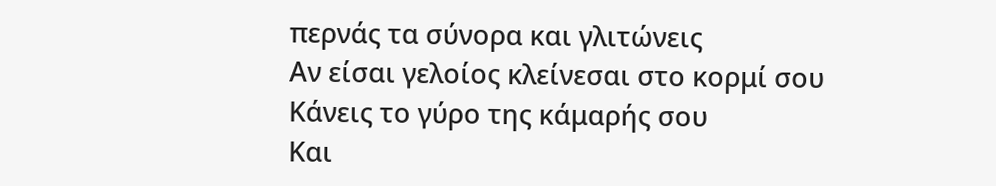περνάς τα σύνορα και γλιτώνεις
Αν είσαι γελοίος κλείνεσαι στο κορμί σου
Κάνεις το γύρο της κάμαρής σου
Και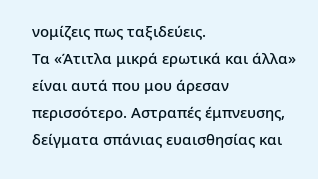νομίζεις πως ταξιδεύεις.
Τα «Άτιτλα μικρά ερωτικά και άλλα» είναι αυτά που μου άρεσαν περισσότερο. Αστραπές έμπνευσης, δείγματα σπάνιας ευαισθησίας και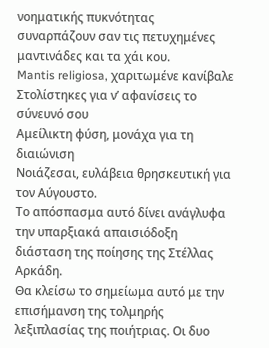νοηματικής πυκνότητας συναρπάζουν σαν τις πετυχημένες μαντινάδες και τα χάι κου.
Mantis religiosa, χαριτωμένε κανίβαλε
Στολίστηκες για ν’ αφανίσεις το σύνευνό σου
Αμείλικτη φύση, μονάχα για τη διαιώνιση
Νοιάζεσαι, ευλάβεια θρησκευτική για τον Αύγουστο.
Το απόσπασμα αυτό δίνει ανάγλυφα την υπαρξιακά απαισιόδοξη διάσταση της ποίησης της Στέλλας Αρκάδη.
Θα κλείσω το σημείωμα αυτό με την επισήμανση της τολμηρής λεξιπλασίας της ποιήτριας. Οι δυο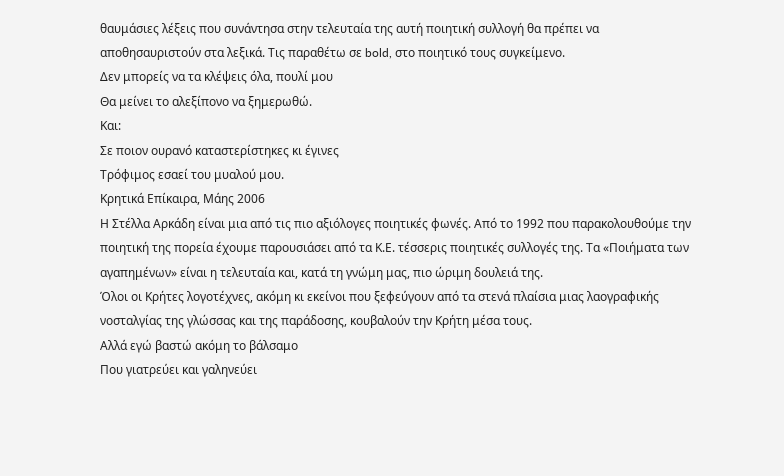θαυμάσιες λέξεις που συνάντησα στην τελευταία της αυτή ποιητική συλλογή θα πρέπει να αποθησαυριστούν στα λεξικά. Τις παραθέτω σε bold, στο ποιητικό τους συγκείμενο.
Δεν μπορείς να τα κλέψεις όλα, πουλί μου
Θα μείνει το αλεξίπονο να ξημερωθώ.
Και:
Σε ποιον ουρανό καταστερίστηκες κι έγινες
Τρόφιμος εσαεί του μυαλού μου.
Κρητικά Επίκαιρα, Μάης 2006
Η Στέλλα Αρκάδη είναι μια από τις πιο αξιόλογες ποιητικές φωνές. Από το 1992 που παρακολουθούμε την ποιητική της πορεία έχουμε παρουσιάσει από τα Κ.Ε. τέσσερις ποιητικές συλλογές της. Τα «Ποιήματα των αγαπημένων» είναι η τελευταία και, κατά τη γνώμη μας, πιο ώριμη δουλειά της.
Όλοι οι Κρήτες λογοτέχνες, ακόμη κι εκείνοι που ξεφεύγουν από τα στενά πλαίσια μιας λαογραφικής νοσταλγίας της γλώσσας και της παράδοσης, κουβαλούν την Κρήτη μέσα τους.
Αλλά εγώ βαστώ ακόμη το βάλσαμο
Που γιατρεύει και γαληνεύει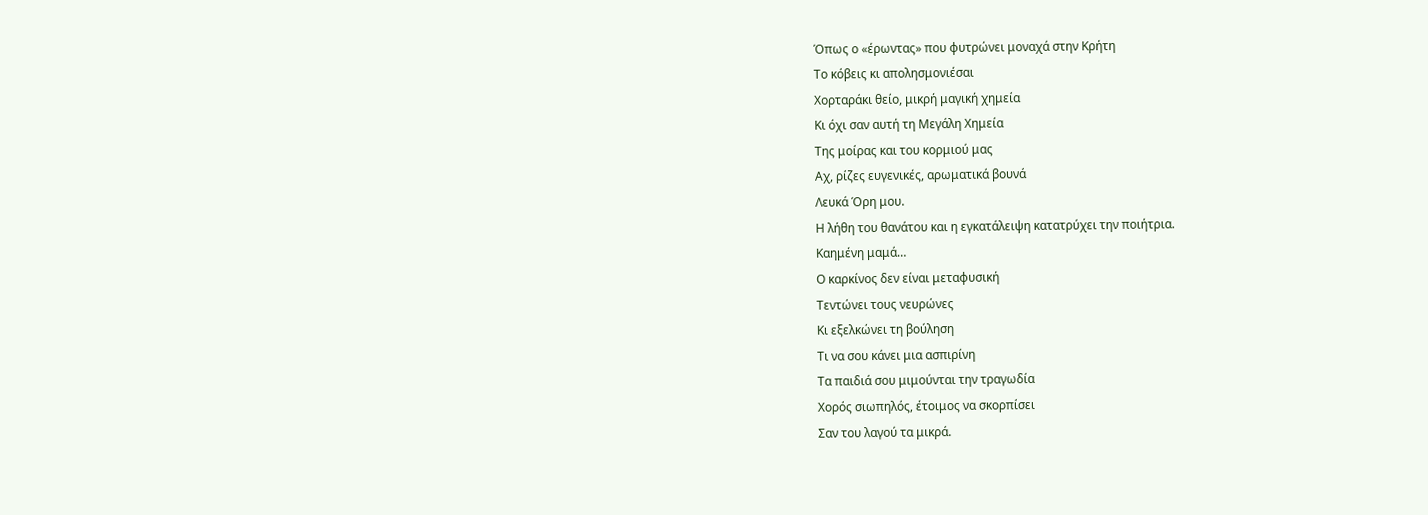Όπως ο «έρωντας» που φυτρώνει μοναχά στην Κρήτη
Το κόβεις κι απολησμονιέσαι
Χορταράκι θείο, μικρή μαγική χημεία
Κι όχι σαν αυτή τη Μεγάλη Χημεία
Της μοίρας και του κορμιού μας
Αχ, ρίζες ευγενικές, αρωματικά βουνά
Λευκά Όρη μου.
Η λήθη του θανάτου και η εγκατάλειψη κατατρύχει την ποιήτρια.
Καημένη μαμά…
Ο καρκίνος δεν είναι μεταφυσική
Τεντώνει τους νευρώνες
Κι εξελκώνει τη βούληση
Τι να σου κάνει μια ασπιρίνη
Τα παιδιά σου μιμούνται την τραγωδία
Χορός σιωπηλός, έτοιμος να σκορπίσει
Σαν του λαγού τα μικρά.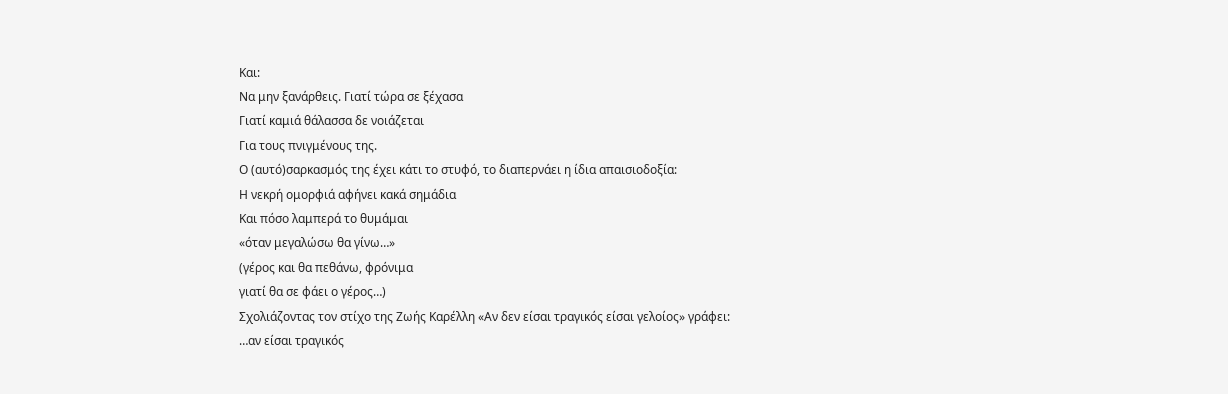Και:
Να μην ξανάρθεις. Γιατί τώρα σε ξέχασα
Γιατί καμιά θάλασσα δε νοιάζεται
Για τους πνιγμένους της.
Ο (αυτό)σαρκασμός της έχει κάτι το στυφό, το διαπερνάει η ίδια απαισιοδοξία:
Η νεκρή ομορφιά αφήνει κακά σημάδια
Και πόσο λαμπερά το θυμάμαι
«όταν μεγαλώσω θα γίνω…»
(γέρος και θα πεθάνω, φρόνιμα
γιατί θα σε φάει ο γέρος…)
Σχολιάζοντας τον στίχο της Ζωής Καρέλλη «Αν δεν είσαι τραγικός είσαι γελοίος» γράφει:
…αν είσαι τραγικός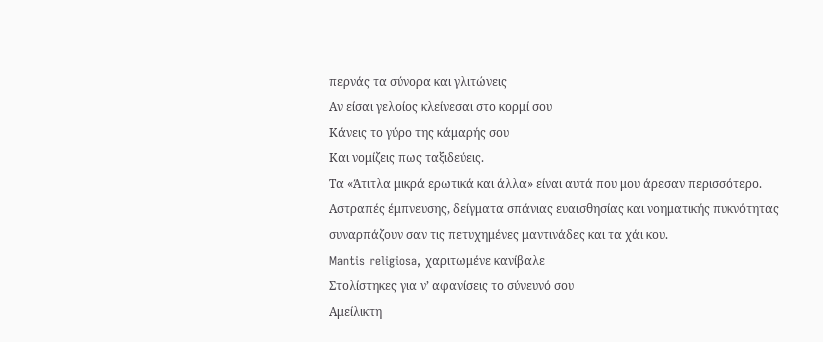περνάς τα σύνορα και γλιτώνεις
Αν είσαι γελοίος κλείνεσαι στο κορμί σου
Κάνεις το γύρο της κάμαρής σου
Και νομίζεις πως ταξιδεύεις.
Τα «Άτιτλα μικρά ερωτικά και άλλα» είναι αυτά που μου άρεσαν περισσότερο. Αστραπές έμπνευσης, δείγματα σπάνιας ευαισθησίας και νοηματικής πυκνότητας συναρπάζουν σαν τις πετυχημένες μαντινάδες και τα χάι κου.
Mantis religiosa, χαριτωμένε κανίβαλε
Στολίστηκες για ν’ αφανίσεις το σύνευνό σου
Αμείλικτη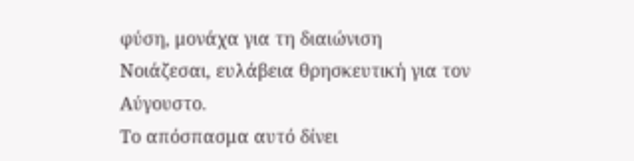φύση, μονάχα για τη διαιώνιση
Νοιάζεσαι, ευλάβεια θρησκευτική για τον Αύγουστο.
Το απόσπασμα αυτό δίνει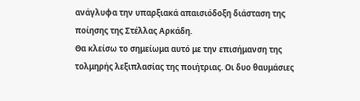ανάγλυφα την υπαρξιακά απαισιόδοξη διάσταση της ποίησης της Στέλλας Αρκάδη.
Θα κλείσω το σημείωμα αυτό με την επισήμανση της τολμηρής λεξιπλασίας της ποιήτριας. Οι δυο θαυμάσιες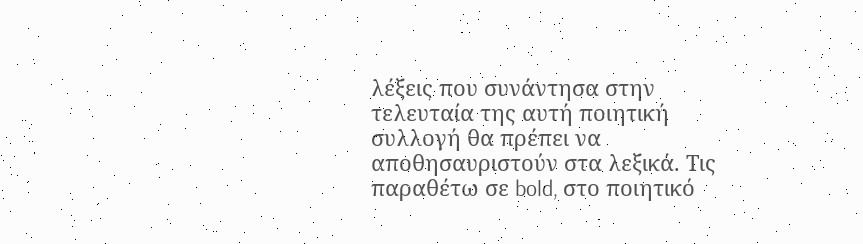λέξεις που συνάντησα στην τελευταία της αυτή ποιητική συλλογή θα πρέπει να αποθησαυριστούν στα λεξικά. Τις παραθέτω σε bold, στο ποιητικό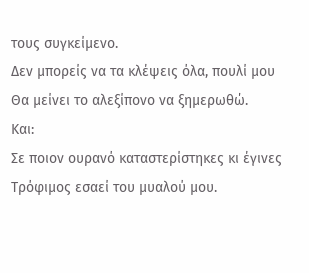τους συγκείμενο.
Δεν μπορείς να τα κλέψεις όλα, πουλί μου
Θα μείνει το αλεξίπονο να ξημερωθώ.
Και:
Σε ποιον ουρανό καταστερίστηκες κι έγινες
Τρόφιμος εσαεί του μυαλού μου.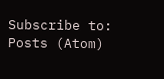Subscribe to:
Posts (Atom)